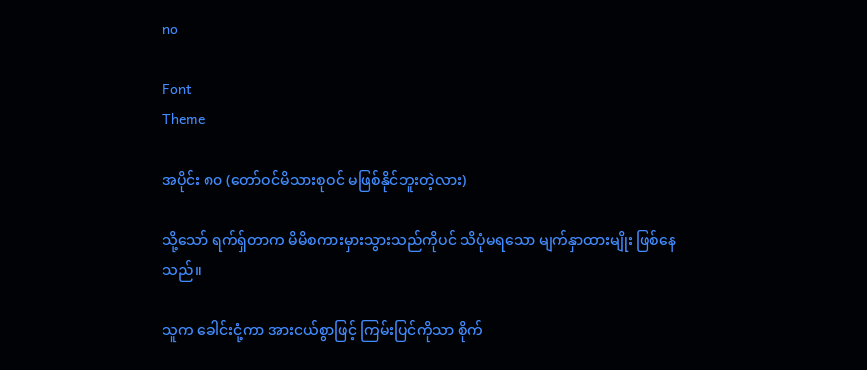no

Font
Theme

အပိုင်း ၈၀ (တော်ဝင်မိသားစုဝင် မဖြစ်နိုင်ဘူးတဲ့လား)

သို့သော် ရက်ရှ်တာက မိမိစကားမှားသွားသည်ကိုပင် သိပုံမရသော မျက်နှာထားမျိုး ဖြစ်နေသည်။

သူက ခေါင်းငုံ့ကာ အားငယ်စွာဖြင့် ကြမ်းပြင်ကိုသာ စိုက်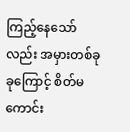ကြည့်နေသော်လည်း အမှားတစ်ခုခုကြောင့် စိတ်မကောင်း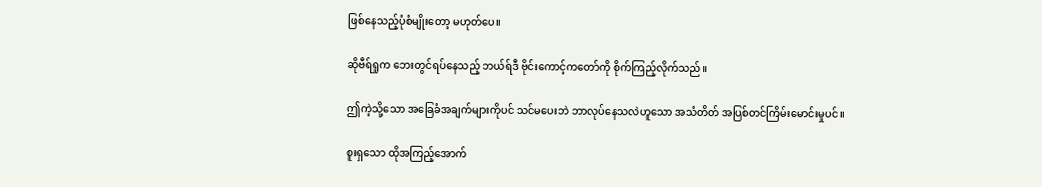ဖြစ်နေသည့်ပုံစံမျိုးတော့ မဟုတ်ပေ။

ဆိုဗီရ်ရှုက ဘေးတွင်ရပ်နေသည့် ဘယ်ရ်ဒီ ဗိုင်းကောင့်ကတော်ကို စိုက်ကြည့်လိုက်သည်။

ဤကဲ့သို့သော အခြေခံအချက်များကိုပင် သင်မပေးဘဲ ဘာလုပ်နေသလဲဟူသော အသံတိတ် အပြစ်တင်ကြိမ်းမောင်းမှုပင်။

စူးရှသော ထိုအကြည့်အောက်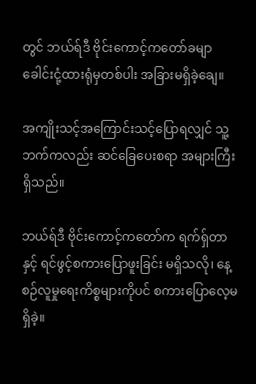တွင် ဘယ်ရ်ဒီ ဗိုင်းကောင့်ကတော်ခမျာ ခေါင်းငုံ့ထားရုံမှတစ်ပါး အခြားမရှိခဲ့ချေ။

အကျိုးသင့်အကြောင်းသင့်ပြောရလျှင် သူ့ဘက်ကလည်း ဆင်ခြေပေးစရာ အများကြီးရှိသည်။

ဘယ်ရ်ဒီ ဗိုင်းကောင့်ကတော်က ရက်ရှ်တာနှင့် ရင်ဖွင့်စကားပြောဖူးခြင်း မရှိသလို၊ နေ့စဉ်လူမှုရေးကိစ္စများကိုပင် စကားပြောလေ့မရှိခဲ့။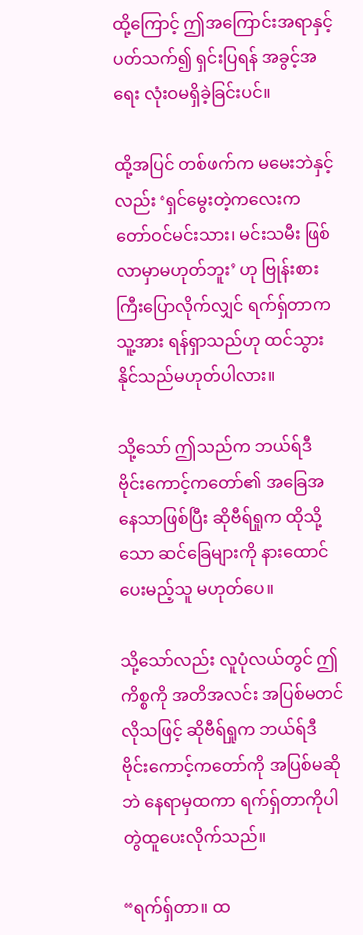ထို့ကြောင့် ဤအကြောင်းအရာနှင့်ပတ်သက်၍ ရှင်းပြရန် အခွင့်အရေး လုံးဝမရှိခဲ့ခြင်းပင်။

ထို့အပြင် တစ်ဖက်က မမေးဘဲနှင့်လည်း ‘ရှင်မွေးတဲ့ကလေးက တော်ဝင်မင်းသား၊ မင်းသမီး ဖြစ်လာမှာမဟုတ်ဘူး’ ဟု ဗြုန်းစားကြီးပြောလိုက်လျှင် ရက်ရှ်တာက သူ့အား ရန်ရှာသည်ဟု ထင်သွားနိုင်သည်မဟုတ်ပါလား။

သို့သော် ဤသည်က ဘယ်ရ်ဒီ ဗိုင်းကောင့်ကတော်၏ အခြေအနေသာဖြစ်ပြီး ဆိုဗီရ်ရှုက ထိုသို့သော ဆင်ခြေများကို နားထောင်ပေးမည့်သူ မဟုတ်ပေ။

သို့သော်လည်း လူပုံလယ်တွင် ဤကိစ္စကို အတိအလင်း အပြစ်မတင်လိုသဖြင့် ဆိုဗီရ်ရှုက ဘယ်ရ်ဒီ ဗိုင်းကောင့်ကတော်ကို အပြစ်မဆိုဘဲ နေရာမှထကာ ရက်ရှ်တာကိုပါ တွဲထူပေးလိုက်သည်။

“ရက်ရှ်တာ။ ထ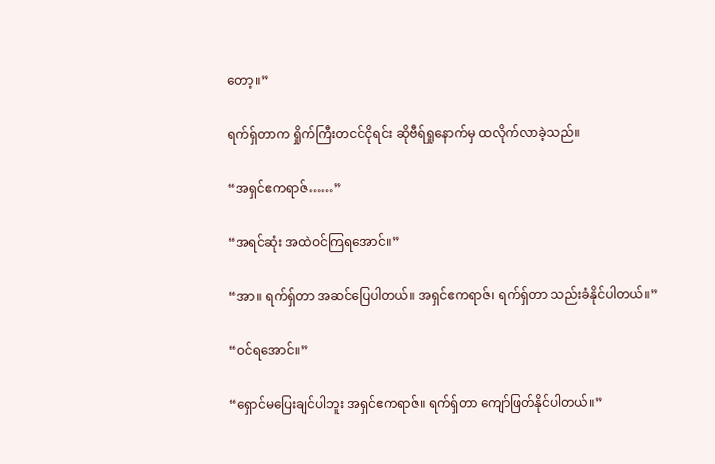တော့။”

ရက်ရှ်တာက ရှိုက်ကြီးတငင်ငိုရင်း ဆိုဗီရ်ရှုနောက်မှ ထလိုက်လာခဲ့သည်။

“အရှင်ဧကရာဇ်……”

“အရင်ဆုံး အထဲဝင်ကြရအောင်။”

“အာ။ ရက်ရှ်တာ အဆင်ပြေပါတယ်။ အရှင်ဧကရာဇ်၊ ရက်ရှ်တာ သည်းခံနိုင်ပါတယ်။”

“ဝင်ရအောင်။”

“ရှောင်မပြေးချင်ပါဘူး အရှင်ဧကရာဇ်။ ရက်ရှ်တာ ကျော်ဖြတ်နိုင်ပါတယ်။”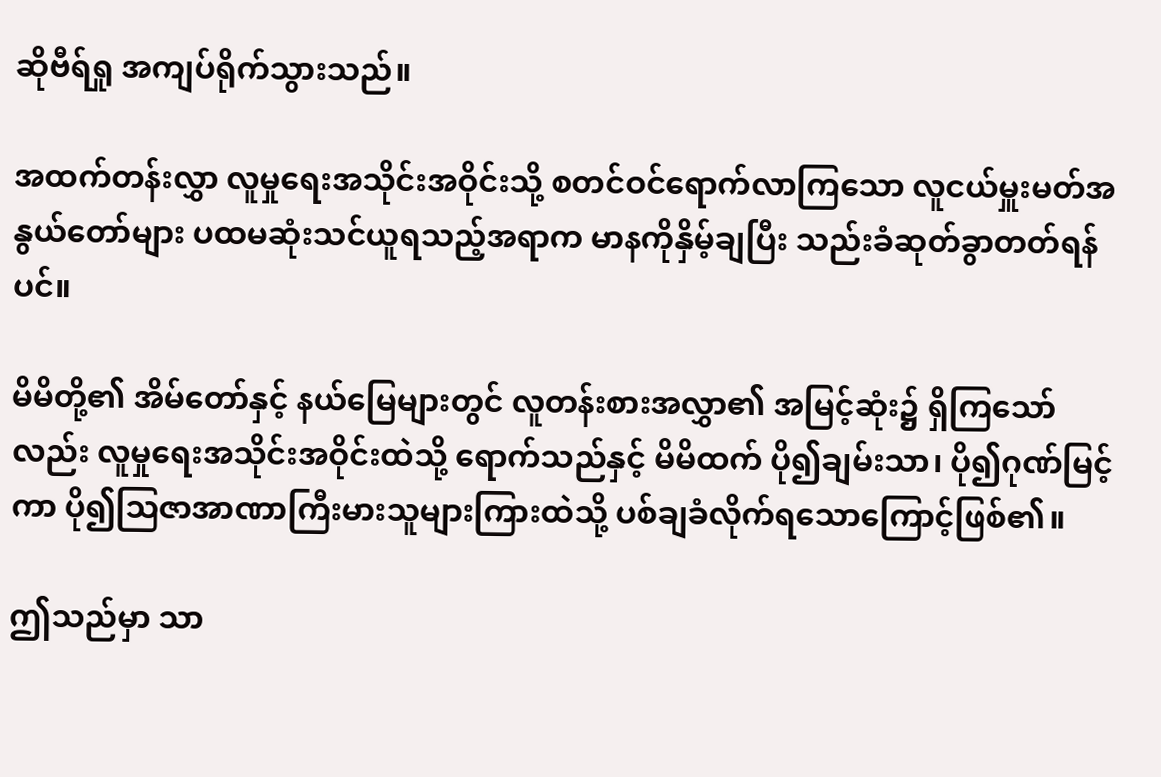ဆိုဗီရ်ရှု အကျပ်ရိုက်သွားသည်။

အထက်တန်းလွှာ လူမှုရေးအသိုင်းအဝိုင်းသို့ စတင်ဝင်ရောက်လာကြသော လူငယ်မှူးမတ်အနွယ်တော်များ ပထမဆုံးသင်ယူရသည့်အရာက မာနကိုနှိမ့်ချပြီး သည်းခံဆုတ်ခွာတတ်ရန်ပင်။

မိမိတို့၏ အိမ်တော်နှင့် နယ်မြေများတွင် လူတန်းစားအလွှာ၏ အမြင့်ဆုံး၌ ရှိကြသော်လည်း လူမှုရေးအသိုင်းအဝိုင်းထဲသို့ ရောက်သည်နှင့် မိမိထက် ပို၍ချမ်းသာ၊ ပို၍ဂုဏ်မြင့်ကာ ပို၍ဩဇာအာဏာကြီးမားသူများကြားထဲသို့ ပစ်ချခံလိုက်ရသောကြောင့်ဖြစ်၏။

ဤသည်မှာ သာ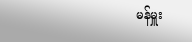မန်မှူး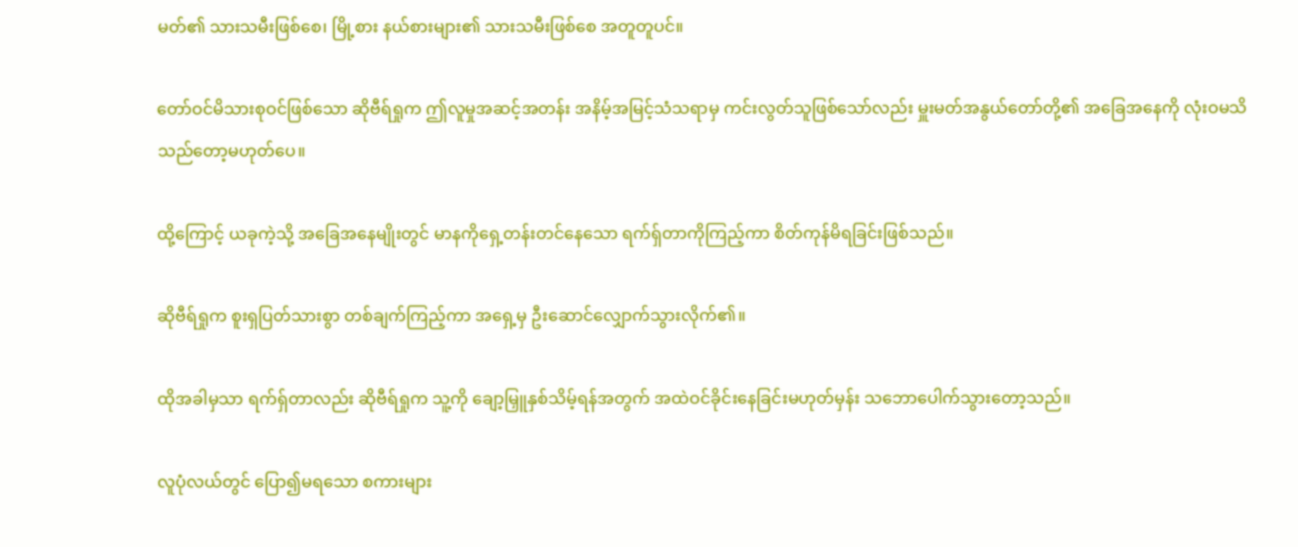မတ်၏ သားသမီးဖြစ်စေ၊ မြို့စား နယ်စားများ၏ သားသမီးဖြစ်စေ အတူတူပင်။

တော်ဝင်မိသားစုဝင်ဖြစ်သော ဆိုဗီရ်ရှုက ဤလူမှုအဆင့်အတန်း အနိမ့်အမြင့်သံသရာမှ ကင်းလွတ်သူဖြစ်သော်လည်း မှူးမတ်အနွယ်တော်တို့၏ အခြေအနေကို လုံးဝမသိသည်တော့မဟုတ်ပေ။

ထို့ကြောင့် ယခုကဲ့သို့ အခြေအနေမျိုးတွင် မာနကိုရှေ့တန်းတင်နေသော ရက်ရှ်တာကိုကြည့်ကာ စိတ်ကုန်မိရခြင်းဖြစ်သည်။

ဆိုဗီရ်ရှုက စူးရှပြတ်သားစွာ တစ်ချက်ကြည့်ကာ အရှေ့မှ ဦးဆောင်လျှောက်သွားလိုက်၏။

ထိုအခါမှသာ ရက်ရှ်တာလည်း ဆိုဗီရ်ရှုက သူ့ကို ချော့မြှူနှစ်သိမ့်ရန်အတွက် အထဲဝင်ခိုင်းနေခြင်းမဟုတ်မှန်း သဘောပေါက်သွားတော့သည်။

လူပုံလယ်တွင် ပြော၍မရသော စကားများ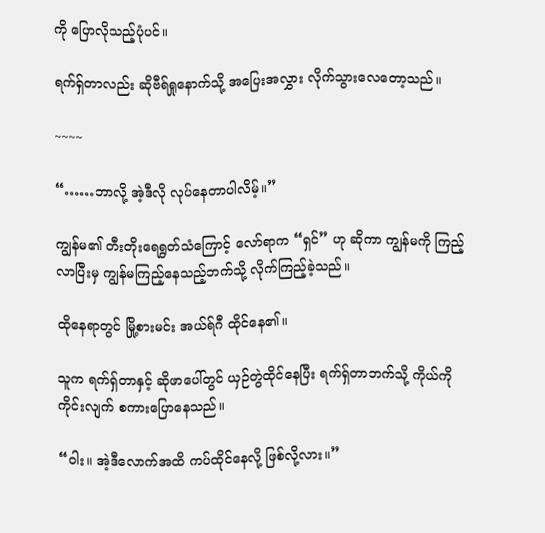ကို ပြောလိုသည့်ပုံပင်။

ရက်ရှ်တာလည်း ဆိုဗီရ်ရှုနောက်သို့ အပြေးအလွှား လိုက်သွားလေတော့သည်။

~~~~

“……ဘာလို့ အဲ့ဒီလို လုပ်နေတာပါလိမ့်။”

ကျွန်မ၏ တီးတိုးရေရွတ်သံကြောင့် လော်ရာက “ရှင်” ဟု ဆိုကာ ကျွန်မကို ကြည့်လာပြီးမှ ကျွန်မကြည့်နေသည့်ဘက်သို့ လိုက်ကြည့်ခဲ့သည်။

ထိုနေရာတွင် မြို့စားမင်း အယ်ရ်ဂီ ထိုင်နေ၏။

သူက ရက်ရှ်တာနှင့် ဆိုဖာပေါ်တွင် ယှဉ်တွဲထိုင်နေပြီး ရက်ရှ်တာဘက်သို့ ကိုယ်ကိုကိုင်းလျက် စကားပြောနေသည်။

“ဝါး။ အဲ့ဒီလောက်အထိ ကပ်ထိုင်နေလို့ ဖြစ်လို့လား။”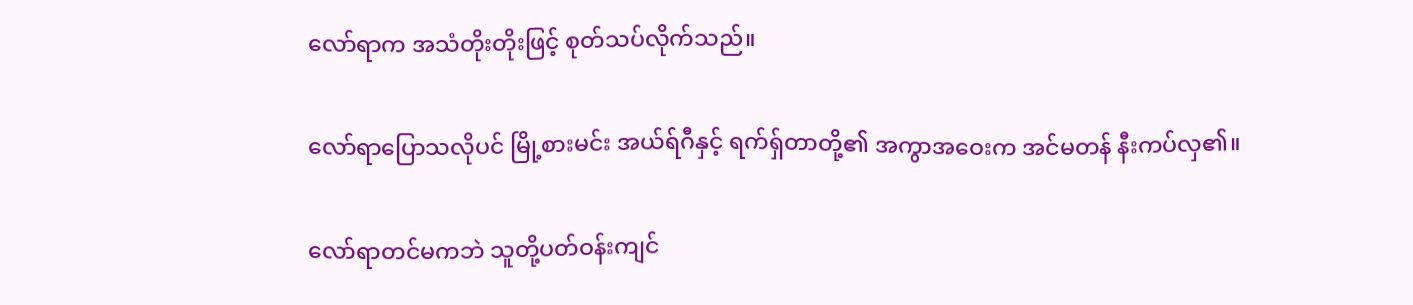လော်ရာက အသံတိုးတိုးဖြင့် စုတ်သပ်လိုက်သည်။

လော်ရာပြောသလိုပင် မြို့စားမင်း အယ်ရ်ဂီနှင့် ရက်ရှ်တာတို့၏ အကွာအဝေးက အင်မတန် နီးကပ်လှ၏။

လော်ရာတင်မကဘဲ သူတို့ပတ်ဝန်းကျင်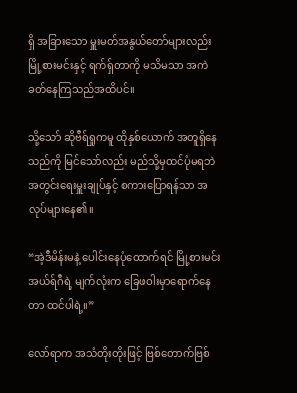ရှိ အခြားသော မှူးမတ်အနွယ်တော်များလည်း မြို့စားမင်းနှင့် ရက်ရှ်တာကို မသိမသာ အကဲခတ်နေကြသည်အထိပင်။

သို့သော် ဆိုဗီရ်ရှုကမူ ထိုနှစ်ယောက် အတူရှိနေသည်ကို မြင်သော်လည်း မည်သို့မှထင်ပုံမရဘဲ အတွင်းရေးမှူးချုပ်နှင့် စကားပြောရန်သာ အလုပ်များနေ၏။

“အဲ့ဒီမိန်းမနဲ့ ပေါင်းနေပုံထောက်ရင် မြို့စားမင်း အယ်ရ်ဂီရဲ့ မျက်လုံးက ခြေဖဝါးမှာရောက်နေတာ ထင်ပါရဲ့။”

လော်ရာက အသံတိုးတိုးဖြင့် ဗြစ်တောက်ဗြစ်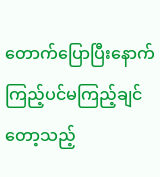တောက်ပြောပြီးနောက် ကြည့်ပင်မကြည့်ချင်တော့သည့်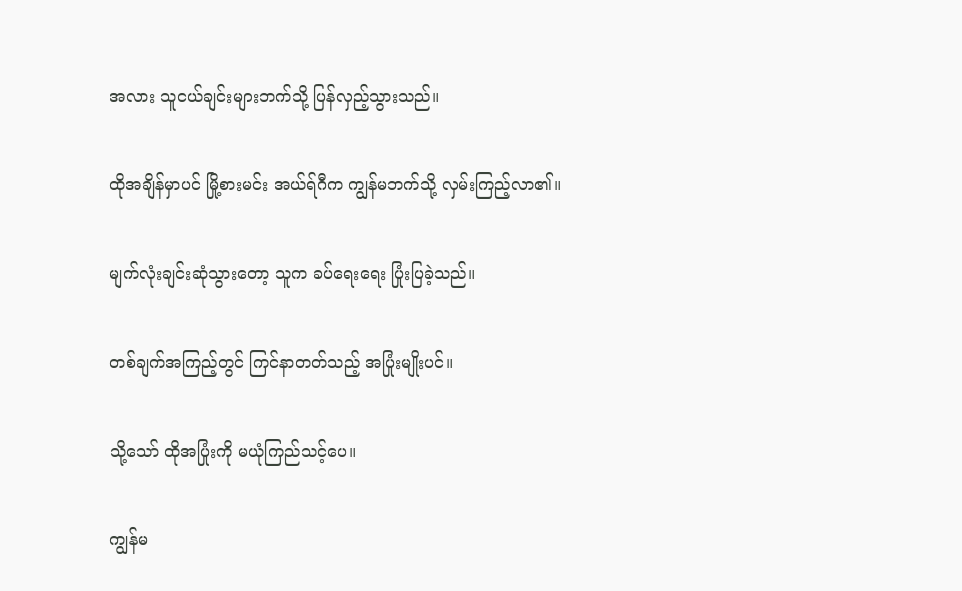အလား သူငယ်ချင်းများဘက်သို့ ပြန်လှည့်သွားသည်။

ထိုအချိန်မှာပင် မြို့စားမင်း အယ်ရ်ဂီက ကျွန်မဘက်သို့ လှမ်းကြည့်လာ၏။

မျက်လုံးချင်းဆုံသွားတော့ သူက ခပ်ရေးရေး ပြုံးပြခဲ့သည်။

တစ်ချက်အကြည့်တွင် ကြင်နာတတ်သည့် အပြုံးမျိုးပင်။

သို့သော် ထိုအပြုံးကို မယုံကြည်သင့်ပေ။

ကျွန်မ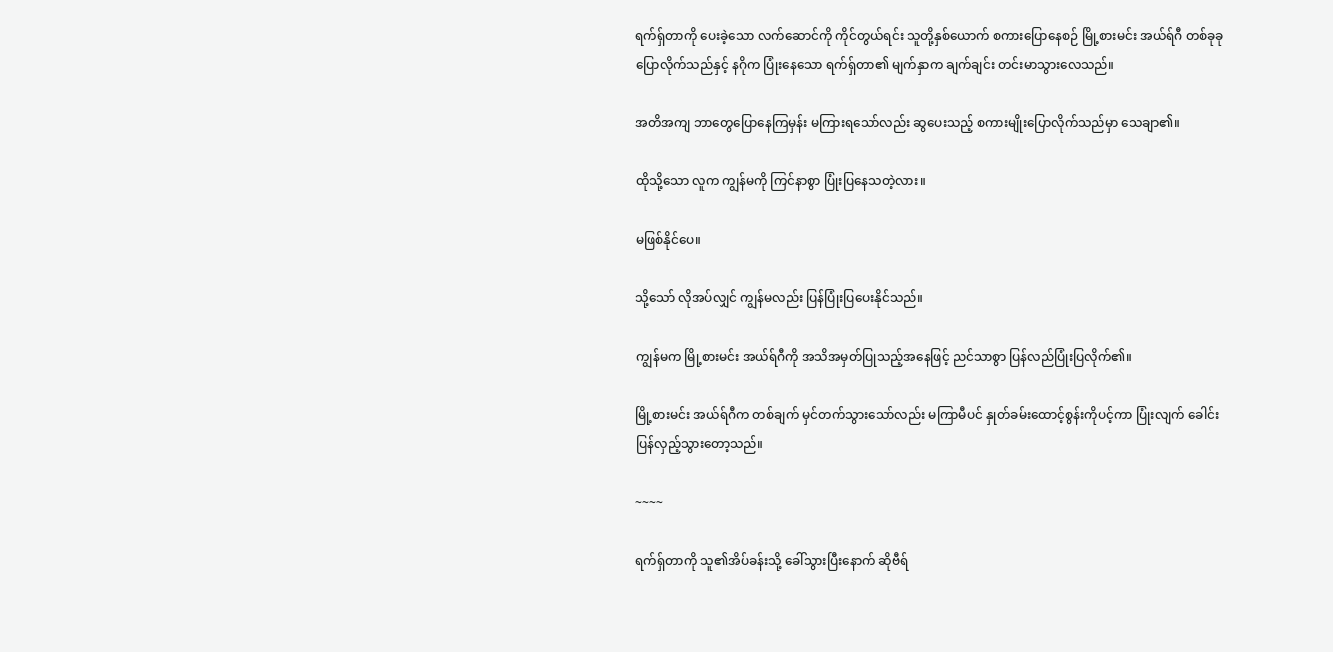ရက်ရှ်တာကို ပေးခဲ့သော လက်ဆောင်ကို ကိုင်တွယ်ရင်း သူတို့နှစ်ယောက် စကားပြောနေစဉ် မြို့စားမင်း အယ်ရ်ဂီ တစ်ခုခုပြောလိုက်သည်နှင့် နဂိုက ပြုံးနေသော ရက်ရှ်တာ၏ မျက်နှာက ချက်ချင်း တင်းမာသွားလေသည်။

အတိအကျ ဘာတွေပြောနေကြမှန်း မကြားရသော်လည်း ဆွပေးသည့် စကားမျိုးပြောလိုက်သည်မှာ သေချာ၏။

ထိုသို့သော လူက ကျွန်မကို ကြင်နာစွာ ပြုံးပြနေသတဲ့လား။

မဖြစ်နိုင်ပေ။

သို့သော် လိုအပ်လျှင် ကျွန်မလည်း ပြန်ပြုံးပြပေးနိုင်သည်။

ကျွန်မက မြို့စားမင်း အယ်ရ်ဂီကို အသိအမှတ်ပြုသည့်အနေဖြင့် ညင်သာစွာ ပြန်လည်ပြုံးပြလိုက်၏။

မြို့စားမင်း အယ်ရ်ဂီက တစ်ချက် မှင်တက်သွားသော်လည်း မကြာမီပင် နှုတ်ခမ်းထောင့်စွန်းကိုပင့်ကာ ပြုံးလျက် ခေါင်းပြန်လှည့်သွားတော့သည်။

~~~~

ရက်ရှ်တာကို သူ၏အိပ်ခန်းသို့ ခေါ်သွားပြီးနောက် ဆိုဗီရ်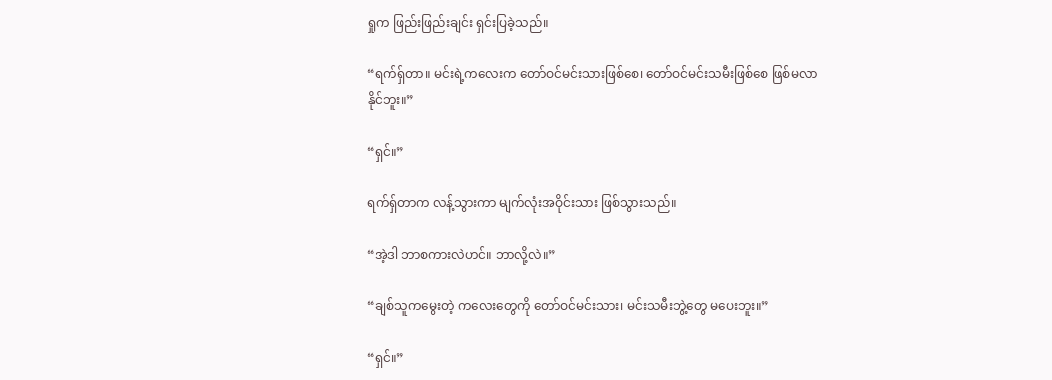ရှုက ဖြည်းဖြည်းချင်း ရှင်းပြခဲ့သည်။

“ရက်ရှ်တာ။ မင်းရဲ့ကလေးက တော်ဝင်မင်းသားဖြစ်စေ၊ တော်ဝင်မင်းသမီးဖြစ်စေ ဖြစ်မလာနိုင်ဘူး။”

“ရှင်။”

ရက်ရှ်တာက လန့်သွားကာ မျက်လုံးအဝိုင်းသား ဖြစ်သွားသည်။

“အဲ့ဒါ ဘာစကားလဲဟင်။ ဘာလို့လဲ။”

“ချစ်သူကမွေးတဲ့ ကလေးတွေကို တော်ဝင်မင်းသား၊ မင်းသမီးဘွဲ့တွေ မပေးဘူး။”

“ရှင်။”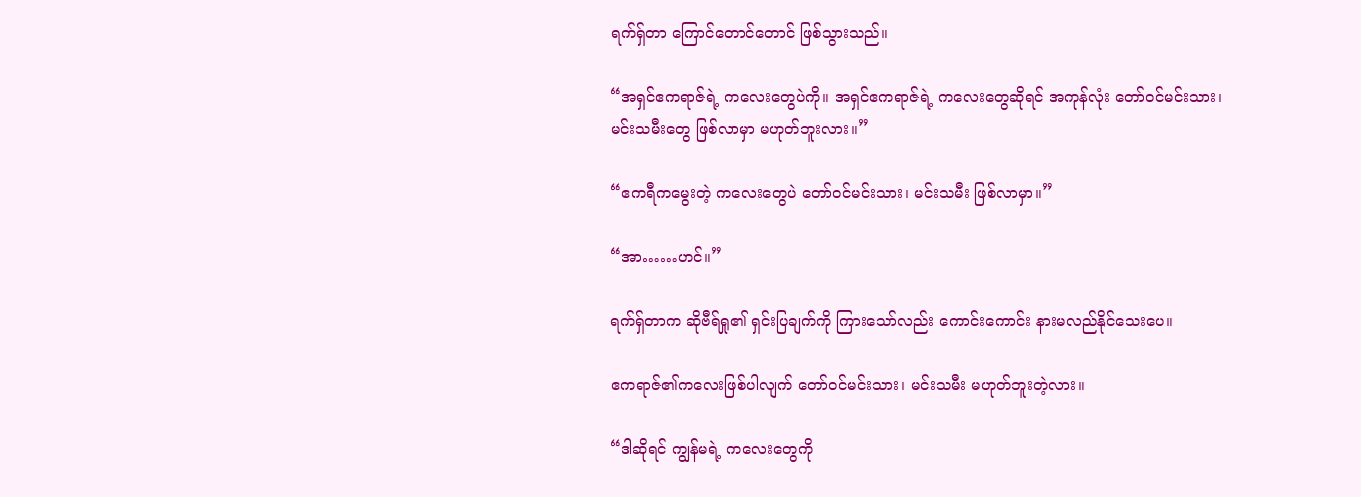ရက်ရှ်တာ ကြောင်တောင်တောင် ဖြစ်သွားသည်။

“အရှင်ဧကရာဇ်ရဲ့ ကလေးတွေပဲကို။ အရှင်ဧကရာဇ်ရဲ့ ကလေးတွေဆိုရင် အကုန်လုံး တော်ဝင်မင်းသား၊ မင်းသမီးတွေ ဖြစ်လာမှာ မဟုတ်ဘူးလား။”

“ဧကရီကမွေးတဲ့ ကလေးတွေပဲ တော်ဝင်မင်းသား၊ မင်းသမီး ဖြစ်လာမှာ။”

“အာ……ဟင်။”

ရက်ရှ်တာက ဆိုဗီရ်ရှု၏ ရှင်းပြချက်ကို ကြားသော်လည်း ကောင်းကောင်း နားမလည်နိုင်သေးပေ။

ဧကရာဇ်၏ကလေးဖြစ်ပါလျက် တော်ဝင်မင်းသား၊ မင်းသမီး မဟုတ်ဘူးတဲ့လား။

“ဒါဆိုရင် ကျွန်မရဲ့ ကလေးတွေကို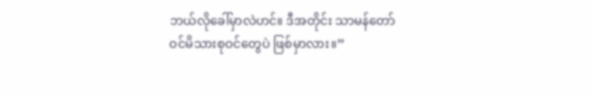ဘယ်လိုခေါ်မှာလဲဟင်။ ဒီအတိုင်း သာမန်တော်ဝင်မိသားစုဝင်တွေပဲ ဖြစ်မှာလား။”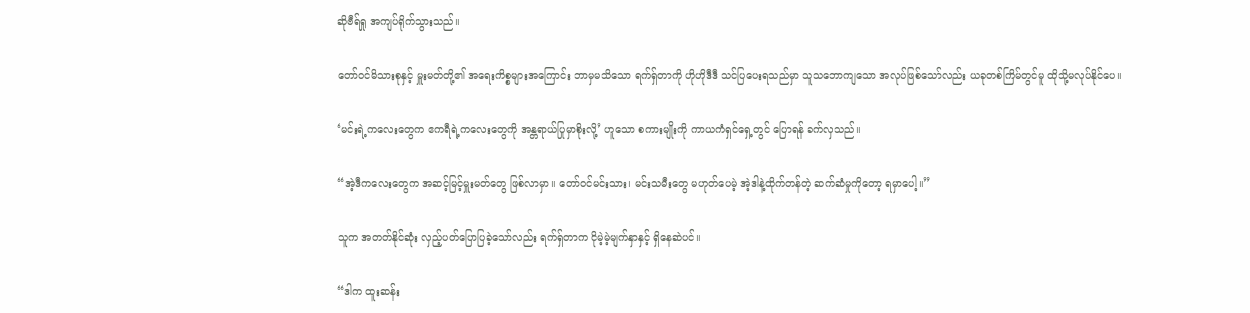ဆိုဗီရ်ရှု အကျပ်ရိုက်သွားသည်။

တော်ဝင်မိသားစုနှင့် မှူးမတ်တို့၏ အရေးကိစ္စများအကြောင်း ဘာမှမသိသော ရက်ရှ်တာကို ဟိုဟိုဒီဒီ သင်ပြပေးရသည်မှာ သူသဘောကျသော အလုပ်ဖြစ်သော်လည်း ယခုတစ်ကြိမ်တွင်မူ ထိုသို့မလုပ်နိုင်ပေ။

‘မင်းရဲ့ကလေးတွေက ဧကရီရဲ့ကလေးတွေကို အန္တရာယ်ပြုမှာစိုးလို့’ ဟူသော စကားမျိုးကို ကာယကံရှင်ရှေ့တွင် ပြောရန် ခက်လှသည်။

“အဲ့ဒီကလေးတွေက အဆင့်မြင့်မှူးမတ်တွေ ဖြစ်လာမှာ။ တော်ဝင်မင်းသား၊ မင်းသမီးတွေ မဟုတ်ပေမဲ့ အဲ့ဒါနဲ့ထိုက်တန်တဲ့ ဆက်ဆံမှုကိုတော့ ရမှာပေါ့။”

သူက အတတ်နိုင်ဆုံး လှည့်ပတ်ပြောပြခဲ့သော်လည်း ရက်ရှ်တာက ငိုမဲ့မဲ့မျက်နှာနှင့် ရှိနေဆဲပင်။

“ဒါက ထူးဆန်း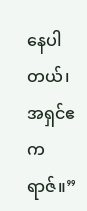နေပါတယ်၊ အရှင်ဧကရာဇ်။”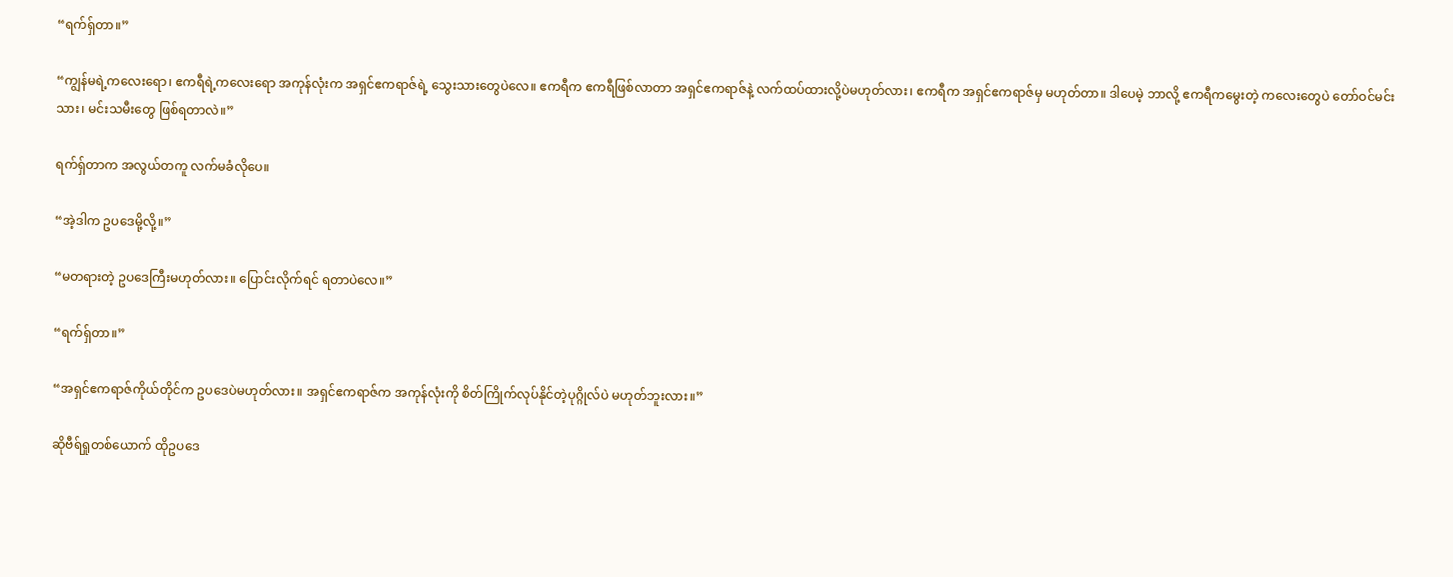“ရက်ရှ်တာ။”

“ကျွန်မရဲ့ကလေးရော၊ ဧကရီရဲ့ကလေးရော အကုန်လုံးက အရှင်ဧကရာဇ်ရဲ့ သွေးသားတွေပဲလေ။ ဧကရီက ဧကရီဖြစ်လာတာ အရှင်ဧကရာဇ်နဲ့ လက်ထပ်ထားလို့ပဲမဟုတ်လား၊ ဧကရီက အရှင်ဧကရာဇ်မှ မဟုတ်တာ။ ဒါပေမဲ့ ဘာလို့ ဧကရီကမွေးတဲ့ ကလေးတွေပဲ တော်ဝင်မင်းသား၊ မင်းသမီးတွေ ဖြစ်ရတာလဲ။”

ရက်ရှ်တာက အလွယ်တကူ လက်မခံလိုပေ။

“အဲ့ဒါက ဥပဒေမို့လို့။”

“မတရားတဲ့ ဥပဒေကြီးမဟုတ်လား။ ပြောင်းလိုက်ရင် ရတာပဲလေ။”

“ရက်ရှ်တာ။”

“အရှင်ဧကရာဇ်ကိုယ်တိုင်က ဥပဒေပဲမဟုတ်လား။ အရှင်ဧကရာဇ်က အကုန်လုံးကို စိတ်ကြိုက်လုပ်နိုင်တဲ့ပုဂ္ဂိုလ်ပဲ မဟုတ်ဘူးလား။”

ဆိုဗီရ်ရှုတစ်ယောက် ထိုဥပဒေ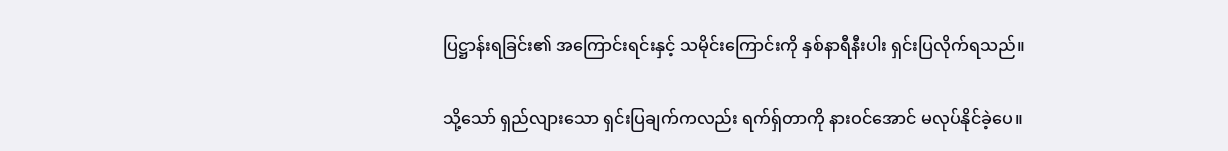ပြဋ္ဌာန်းရခြင်း၏ အကြောင်းရင်းနှင့် သမိုင်းကြောင်းကို နှစ်နာရီနီးပါး ရှင်းပြလိုက်ရသည်။

သို့သော် ရှည်လျားသော ရှင်းပြချက်ကလည်း ရက်ရှ်တာကို နားဝင်အောင် မလုပ်နိုင်ခဲ့ပေ။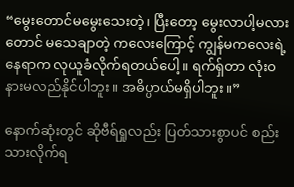“မွေးတောင်မမွေးသေးတဲ့၊ ပြီးတော့ မွေးလာပါ့မလားတောင် မသေချာတဲ့ ကလေးကြောင့် ကျွန်မကလေးရဲ့ နေရာက လုယူခံလိုက်ရတယ်ပေါ့။ ရက်ရှ်တာ လုံးဝ နားမလည်နိုင်ပါဘူး။ အဓိပ္ပာယ်မရှိပါဘူး။”

နောက်ဆုံးတွင် ဆိုဗီရ်ရှုလည်း ပြတ်သားစွာပင် စည်းသားလိုက်ရ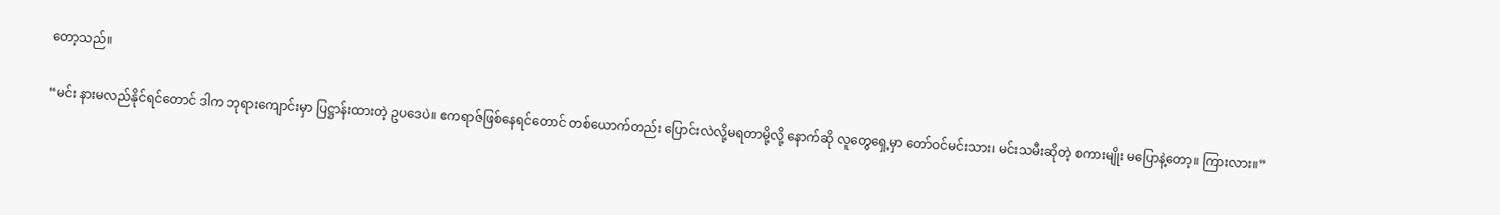တော့သည်။

“မင်း နားမလည်နိုင်ရင်တောင် ဒါက ဘုရားကျောင်းမှာ ပြဋ္ဌာန်းထားတဲ့ ဥပဒေပဲ။ ဧကရာဇ်ဖြစ်နေရင်တောင် တစ်ယောက်တည်း ပြောင်းလဲလို့မရတာမို့လို့ နောက်ဆို လူတွေရှေ့မှာ တော်ဝင်မင်းသား၊ မင်းသမီးဆိုတဲ့ စကားမျိုး မပြောနဲ့တော့။ ကြားလား။”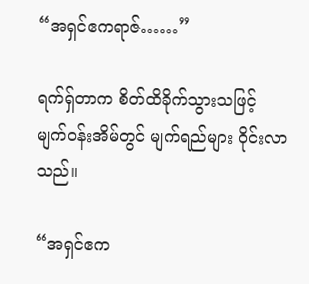“အရှင်ဧကရာဇ်……”

ရက်ရှ်တာက စိတ်ထိခိုက်သွားသဖြင့် မျက်ဝန်းအိမ်တွင် မျက်ရည်များ ဝိုင်းလာသည်။

“အရှင်ဧက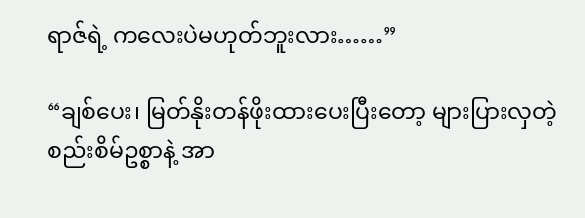ရာဇ်ရဲ့ ကလေးပဲမဟုတ်ဘူးလား……”

“ချစ်ပေး၊ မြတ်နိုးတန်ဖိုးထားပေးပြီးတော့ များပြားလှတဲ့ စည်းစိမ်ဥစ္စာနဲ့ အာ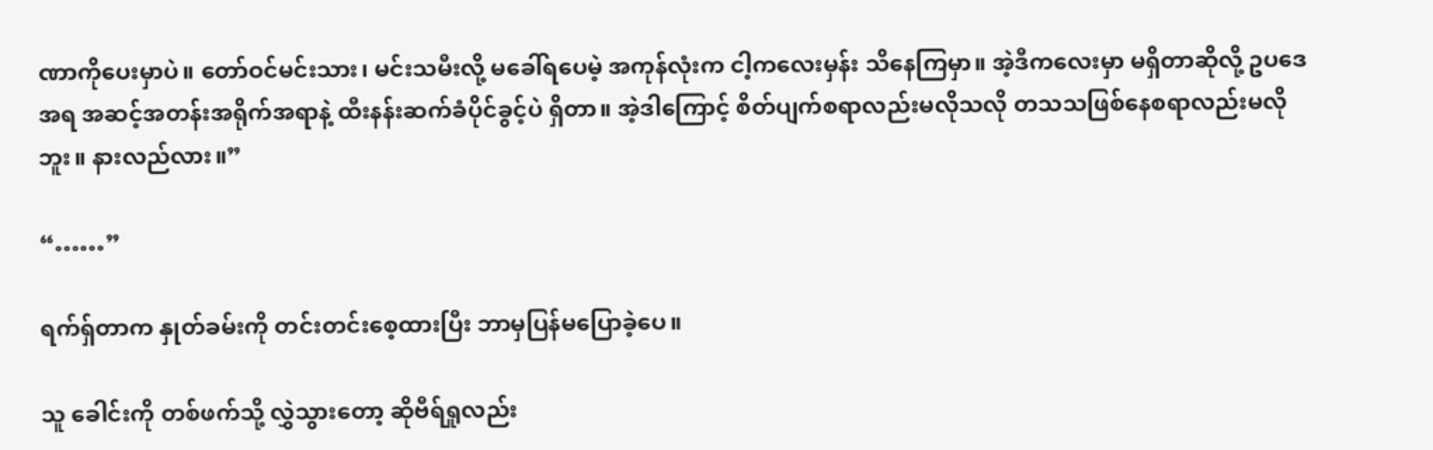ဏာကိုပေးမှာပဲ။ တော်ဝင်မင်းသား၊ မင်းသမီးလို့ မခေါ်ရပေမဲ့ အကုန်လုံးက ငါ့ကလေးမှန်း သိနေကြမှာ။ အဲ့ဒီကလေးမှာ မရှိတာဆိုလို့ ဥပဒေအရ အဆင့်အတန်းအရိုက်အရာနဲ့ ထီးနန်းဆက်ခံပိုင်ခွင့်ပဲ ရှိတာ။ အဲ့ဒါကြောင့် စိတ်ပျက်စရာလည်းမလိုသလို တသသဖြစ်နေစရာလည်းမလိုဘူး။ နားလည်လား။”

“……”

ရက်ရှ်တာက နှုတ်ခမ်းကို တင်းတင်းစေ့ထားပြီး ဘာမှပြန်မပြောခဲ့ပေ။

သူ ခေါင်းကို တစ်ဖက်သို့ လွှဲသွားတော့ ဆိုဗီရ်ရှုလည်း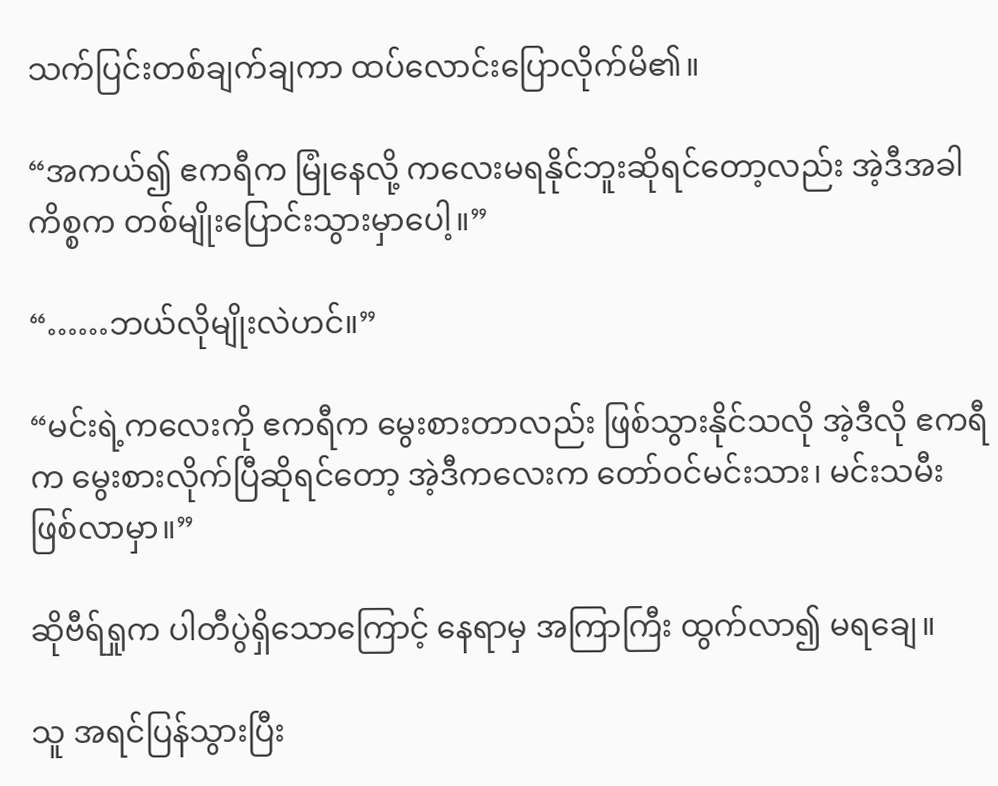သက်ပြင်းတစ်ချက်ချကာ ထပ်လောင်းပြောလိုက်မိ၏။

“အကယ်၍ ဧကရီက မြုံနေလို့ ကလေးမရနိုင်ဘူးဆိုရင်တော့လည်း အဲ့ဒီအခါ ကိစ္စက တစ်မျိုးပြောင်းသွားမှာပေါ့။”

“……ဘယ်လိုမျိုးလဲဟင်။”

“မင်းရဲ့ကလေးကို ဧကရီက မွေးစားတာလည်း ဖြစ်သွားနိုင်သလို အဲ့ဒီလို ဧကရီက မွေးစားလိုက်ပြီဆိုရင်တော့ အဲ့ဒီကလေးက တော်ဝင်မင်းသား၊ မင်းသမီး ဖြစ်လာမှာ။”

ဆိုဗီရ်ရှုက ပါတီပွဲရှိသောကြောင့် နေရာမှ အကြာကြီး ထွက်လာ၍ မရချေ။

သူ အရင်ပြန်သွားပြီး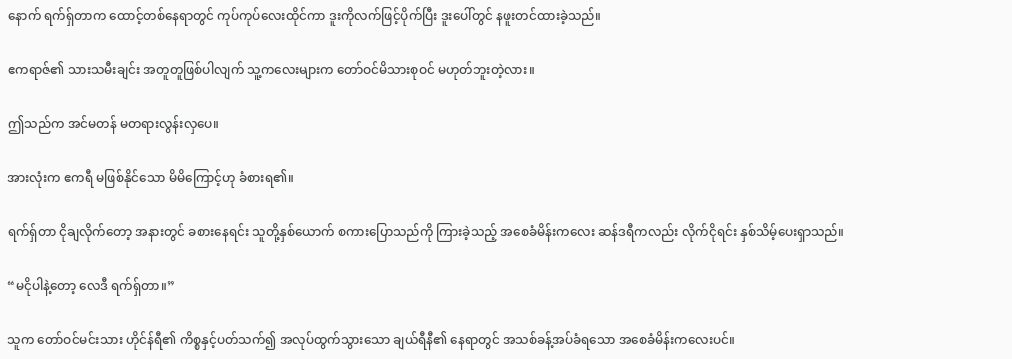နောက် ရက်ရှ်တာက ထောင့်တစ်နေရာတွင် ကုပ်ကုပ်လေးထိုင်ကာ ဒူးကိုလက်ဖြင့်ပိုက်ပြီး ဒူးပေါ်တွင် နဖူးတင်ထားခဲ့သည်။

ဧကရာဇ်၏ သားသမီးချင်း အတူတူဖြစ်ပါလျက် သူ့ကလေးများက တော်ဝင်မိသားစုဝင် မဟုတ်ဘူးတဲ့လား။

ဤသည်က အင်မတန် မတရားလွန်းလှပေ။

အားလုံးက ဧကရီ မဖြစ်နိုင်သော မိမိကြောင့်ဟု ခံစားရ၏။

ရက်ရှ်တာ ငိုချလိုက်တော့ အနားတွင် ခစားနေရင်း သူတို့နှစ်ယောက် စကားပြောသည်ကို ကြားခဲ့သည့် အစေခံမိန်းကလေး ဆန်ဒရီကလည်း လိုက်ငိုရင်း နှစ်သိမ့်ပေးရှာသည်။

“မငိုပါနဲ့တော့ လေဒီ ရက်ရှ်တာ။”

သူက တော်ဝင်မင်းသား ဟိုင်န်ရီ၏ ကိစ္စနှင့်ပတ်သက်၍ အလုပ်ထွက်သွားသော ချယ်ရီနီ၏ နေရာတွင် အသစ်ခန့်အပ်ခံရသော အစေခံမိန်းကလေးပင်။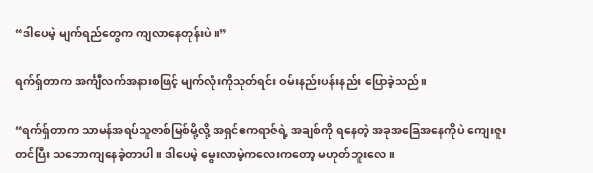“ဒါပေမဲ့ မျက်ရည်တွေက ကျလာနေတုန်းပဲ။”

ရက်ရှ်တာက အင်္ကျီလက်အနားစဖြင့် မျက်လုံးကိုသုတ်ရင်း ဝမ်းနည်းပန်းနည်း ပြောခဲ့သည်။

“ရက်ရှ်တာက သာမန်အရပ်သူဇာစ်မြစ်မို့လို့ အရှင်ဧကရာဇ်ရဲ့ အချစ်ကို ရနေတဲ့ အခုအခြေအနေကိုပဲ ကျေးဇူးတင်ပြီး သဘောကျနေခဲ့တာပါ။ ဒါပေမဲ့ မွေးလာမဲ့ကလေးကတော့ မဟုတ်ဘူးလေ။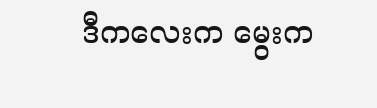ဒီကလေးက မွေးက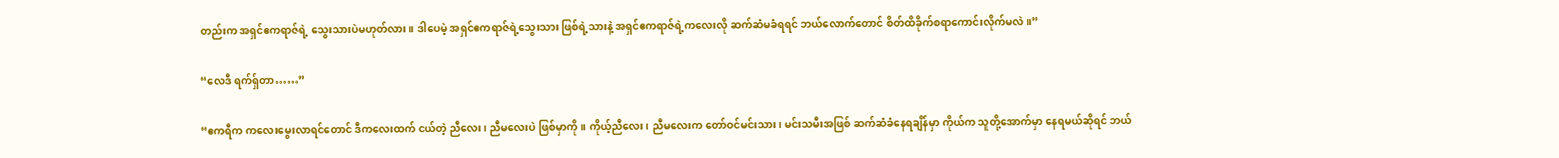တည်းက အရှင်ဧကရာဇ်ရဲ့ သွေးသားပဲမဟုတ်လား။ ဒါပေမဲ့ အရှင်ဧကရာဇ်ရဲ့သွေးသား ဖြစ်ရဲ့သားနဲ့ အရှင်ဧကရာဇ်ရဲ့ကလေးလို ဆက်ဆံမခံရရင် ဘယ်လောက်တောင် စိတ်ထိခိုက်စရာကောင်းလိုက်မလဲ။”

“လေဒီ ရက်ရှ်တာ……”

“ဧကရီက ကလေးမွေးလာရင်တောင် ဒီကလေးထက် ငယ်တဲ့ ညီလေး၊ ညီမလေးပဲ ဖြစ်မှာကို။ ကိုယ့်ညီလေး၊ ညီမလေးက တော်ဝင်မင်းသား၊ မင်းသမီးအဖြစ် ဆက်ဆံခံနေရချိန်မှာ ကိုယ်က သူတို့အောက်မှာ နေရမယ်ဆိုရင် ဘယ်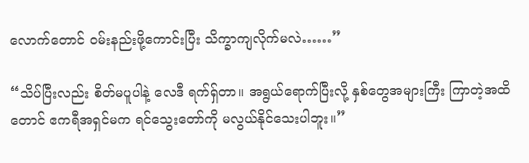လောက်တောင် ဝမ်းနည်းဖို့ကောင်းပြီး သိက္ခာကျလိုက်မလဲ……”

“သိပ်ပြီးလည်း စိတ်မပူပါနဲ့ လေဒီ ရက်ရှ်တာ။ အရွယ်ရောက်ပြီးလို့ နှစ်တွေအများကြီး ကြာတဲ့အထိတောင် ဧကရီအရှင်မက ရင်သွေးတော်ကို မလွယ်နိုင်သေးပါဘူး။”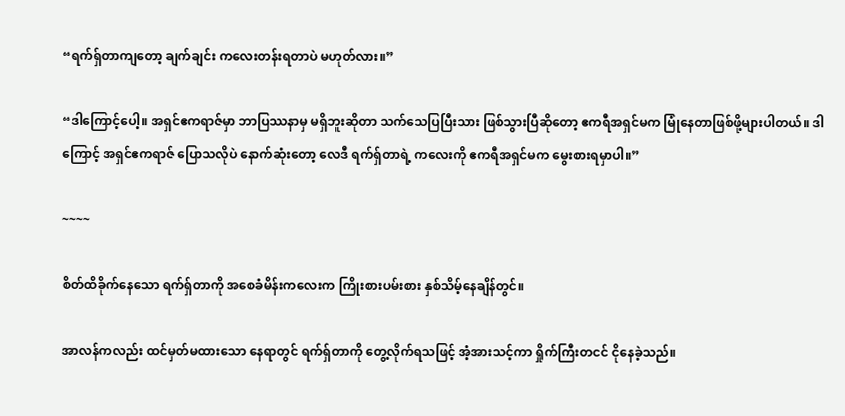“ရက်ရှ်တာကျတော့ ချက်ချင်း ကလေးတန်းရတာပဲ မဟုတ်လား။”

“ဒါကြောင့်ပေါ့။ အရှင်ဧကရာဇ်မှာ ဘာပြဿနာမှ မရှိဘူးဆိုတာ သက်သေပြပြီးသား ဖြစ်သွားပြီဆိုတော့ ဧကရီအရှင်မက မြုံနေတာဖြစ်ဖို့များပါတယ်။ ဒါကြောင့် အရှင်ဧကရာဇ် ပြောသလိုပဲ နောက်ဆုံးတော့ လေဒီ ရက်ရှ်တာရဲ့ ကလေးကို ဧကရီအရှင်မက မွေးစားရမှာပါ။”

~~~~

စိတ်ထိခိုက်နေသော ရက်ရှ်တာကို အစေခံမိန်းကလေးက ကြိုးစားပမ်းစား နှစ်သိမ့်နေချိန်တွင်။

အာလန်ကလည်း ထင်မှတ်မထားသော နေရာတွင် ရက်ရှ်တာကို တွေ့လိုက်ရသဖြင့် အံ့အားသင့်ကာ ရှိုက်ကြီးတငင် ငိုနေခဲ့သည်။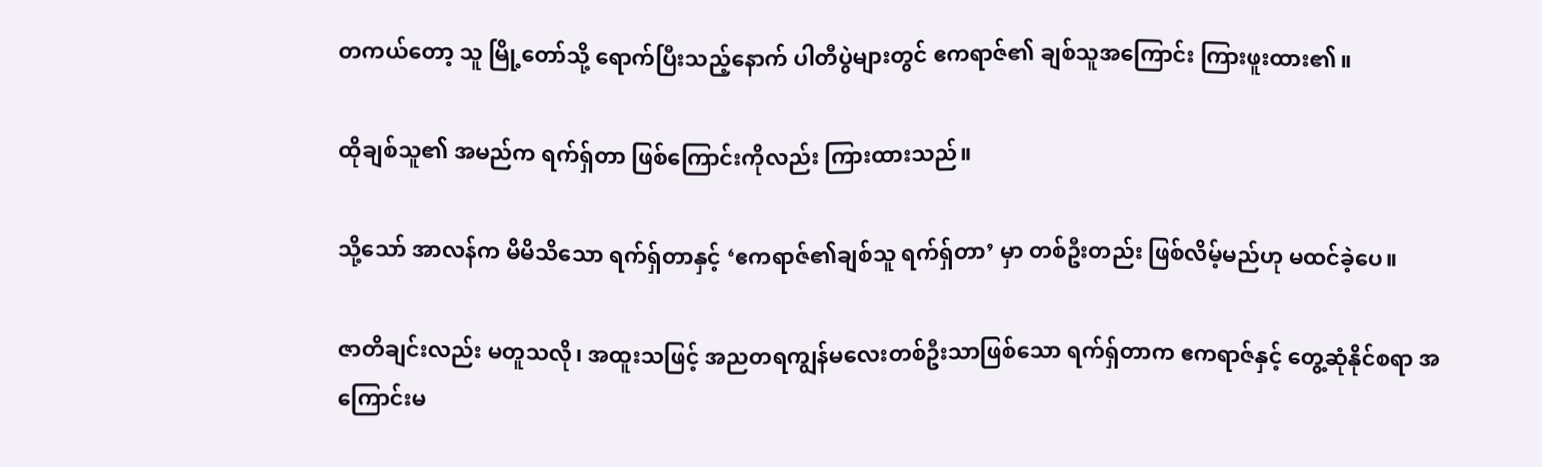တကယ်တော့ သူ မြို့တော်သို့ ရောက်ပြီးသည့်နောက် ပါတီပွဲများတွင် ဧကရာဇ်၏ ချစ်သူအကြောင်း ကြားဖူးထား၏။

ထိုချစ်သူ၏ အမည်က ရက်ရှ်တာ ဖြစ်ကြောင်းကိုလည်း ကြားထားသည်။

သို့သော် အာလန်က မိမိသိသော ရက်ရှ်တာနှင့် ‘ဧကရာဇ်၏ချစ်သူ ရက်ရှ်တာ’ မှာ တစ်ဦးတည်း ဖြစ်လိမ့်မည်ဟု မထင်ခဲ့ပေ။

ဇာတိချင်းလည်း မတူသလို၊ အထူးသဖြင့် အညတရကျွန်မလေးတစ်ဦးသာဖြစ်သော ရက်ရှ်တာက ဧကရာဇ်နှင့် တွေ့ဆုံနိုင်စရာ အကြောင်းမ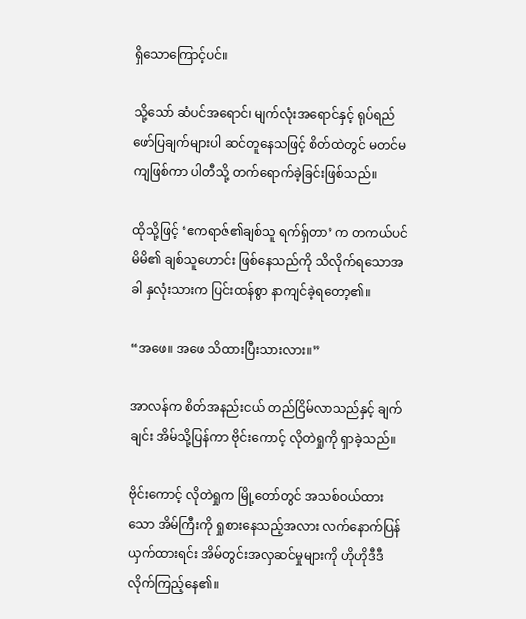ရှိသောကြောင့်ပင်။

သို့သော် ဆံပင်အရောင်၊ မျက်လုံးအရောင်နှင့် ရုပ်ရည်ဖော်ပြချက်များပါ ဆင်တူနေသဖြင့် စိတ်ထဲတွင် မတင်မကျဖြစ်ကာ ပါတီသို့ တက်ရောက်ခဲ့ခြင်းဖြစ်သည်။

ထိုသို့ဖြင့် ‘ဧကရာဇ်၏ချစ်သူ ရက်ရှ်တာ’ က တကယ်ပင် မိမိ၏ ချစ်သူဟောင်း ဖြစ်နေသည်ကို သိလိုက်ရသောအခါ နှလုံးသားက ပြင်းထန်စွာ နာကျင်ခဲ့ရတော့၏။

“အဖေ။ အဖေ သိထားပြီးသားလား။”

အာလန်က စိတ်အနည်းငယ် တည်ငြိမ်လာသည်နှင့် ချက်ချင်း အိမ်သို့ပြန်ကာ ဗိုင်းကောင့် လိုတဲရှုကို ရှာခဲ့သည်။

ဗိုင်းကောင့် လိုတဲရှုက မြို့တော်တွင် အသစ်ဝယ်ထားသော အိမ်ကြီးကို ရှုစားနေသည့်အလား လက်နောက်ပြန်ယှက်ထားရင်း အိမ်တွင်းအလှဆင်မှုများကို ဟိုဟိုဒီဒီ လိုက်ကြည့်နေ၏။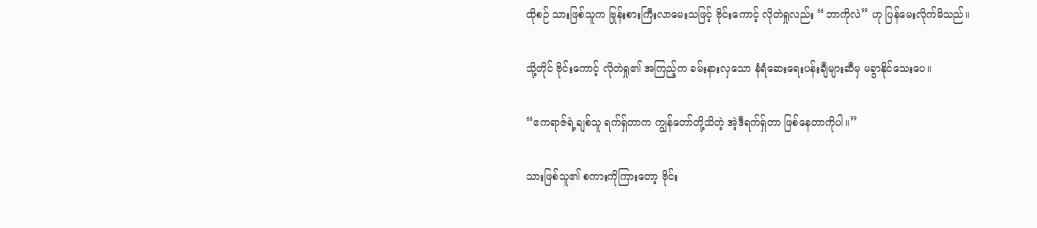ထိုစဉ် သားဖြစ်သူက ဗြုန်းစားကြီးလာမေးသဖြင့် ဗိုင်းကောင့် လိုတဲရှုလည်း “ဘာကိုလဲ” ဟု ပြန်မေးလိုက်မိသည်။

သို့တိုင် ဗိုင်းကောင့် လိုတဲရှု၏ အကြည့်က ခမ်းနားလှသော နံရံဆေးရေးပန်းချီများဆီမှ မခွာနိုင်သေးပေ။

“ဧကရာဇ်ရဲ့ချစ်သူ ရက်ရှ်တာက ကျွန်တော်တို့သိတဲ့ အဲ့ဒီရက်ရှ်တာ ဖြစ်နေတာကိုပါ။”

သားဖြစ်သူ၏ စကားကိုကြားတော့ ဗိုင်း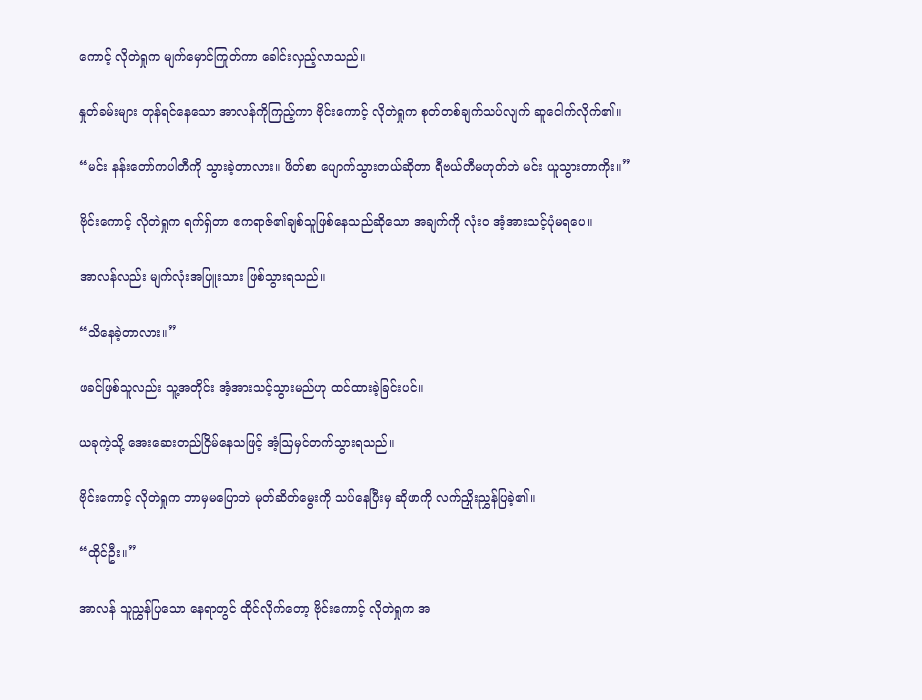ကောင့် လိုတဲရှုက မျက်မှောင်ကြုတ်ကာ ခေါင်းလှည့်လာသည်။

နှုတ်ခမ်းများ တုန်ရင်နေသော အာလန်ကိုကြည့်ကာ ဗိုင်းကောင့် လိုတဲရှုက စုတ်တစ်ချက်သပ်လျက် ဆူငေါက်လိုက်၏။

“မင်း နန်းတော်ကပါတီကို သွားခဲ့တာလား။ ဖိတ်စာ ပျောက်သွားတယ်ဆိုတာ ရီဗယ်တီမဟုတ်ဘဲ မင်း ယူသွားတာကိုး။”

ဗိုင်းကောင့် လိုတဲရှုက ရက်ရှ်တာ ဧကရာဇ်၏ချစ်သူဖြစ်နေသည်ဆိုသော အချက်ကို လုံးဝ အံ့အားသင့်ပုံမရပေ။

အာလန်လည်း မျက်လုံးအပြူးသား ဖြစ်သွားရသည်။

“သိနေခဲ့တာလား။”

ဖခင်ဖြစ်သူလည်း သူ့အတိုင်း အံ့အားသင့်သွားမည်ဟု ထင်ထားခဲ့ခြင်းပင်။

ယခုကဲ့သို့ အေးဆေးတည်ငြိမ်နေသဖြင့် အံ့ဩမှင်တက်သွားရသည်။

ဗိုင်းကောင့် လိုတဲရှုက ဘာမှမပြောဘဲ မုတ်ဆိတ်မွေးကို သပ်နေပြီးမှ ဆိုဖာကို လက်ညှိုးညွှန်ပြခဲ့၏။

“ထိုင်ဦး။”

အာလန် သူညွှန်ပြသော နေရာတွင် ထိုင်လိုက်တော့ ဗိုင်းကောင့် လိုတဲရှုက အ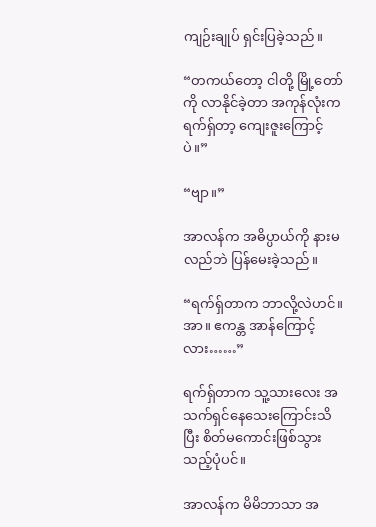ကျဉ်းချုပ် ရှင်းပြခဲ့သည်။

“တကယ်တော့ ငါတို့ မြို့တော်ကို လာနိုင်ခဲ့တာ အကုန်လုံးက ရက်ရှ်တာ့ ကျေးဇူးကြောင့်ပဲ။”

“ဗျာ။”

အာလန်က အဓိပ္ပာယ်ကို နားမလည်ဘဲ ပြန်မေးခဲ့သည်။

“ရက်ရှ်တာက ဘာလို့လဲဟင်။ အာ။ ဧကန္တ အာန်ကြောင့်လား……”

ရက်ရှ်တာက သူ့သားလေး အသက်ရှင်နေသေးကြောင်းသိပြီး စိတ်မကောင်းဖြစ်သွားသည့်ပုံပင်။

အာလန်က မိမိဘာသာ အ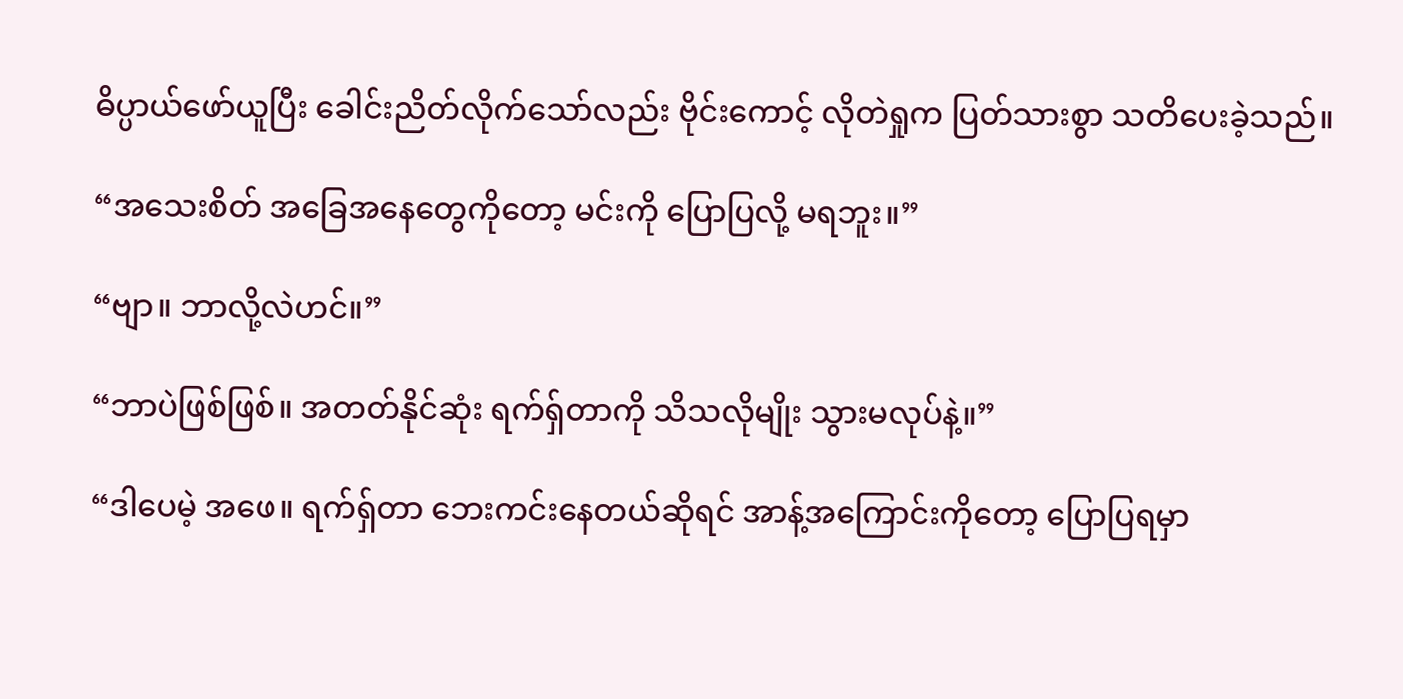ဓိပ္ပာယ်ဖော်ယူပြီး ခေါင်းညိတ်လိုက်သော်လည်း ဗိုင်းကောင့် လိုတဲရှုက ပြတ်သားစွာ သတိပေးခဲ့သည်။

“အသေးစိတ် အခြေအနေတွေကိုတော့ မင်းကို ပြောပြလို့ မရဘူး။”

“ဗျာ။ ဘာလို့လဲဟင်။”

“ဘာပဲဖြစ်ဖြစ်။ အတတ်နိုင်ဆုံး ရက်ရှ်တာကို သိသလိုမျိုး သွားမလုပ်နဲ့။”

“ဒါပေမဲ့ အဖေ။ ရက်ရှ်တာ ဘေးကင်းနေတယ်ဆိုရင် အာန့်အကြောင်းကိုတော့ ပြောပြရမှာ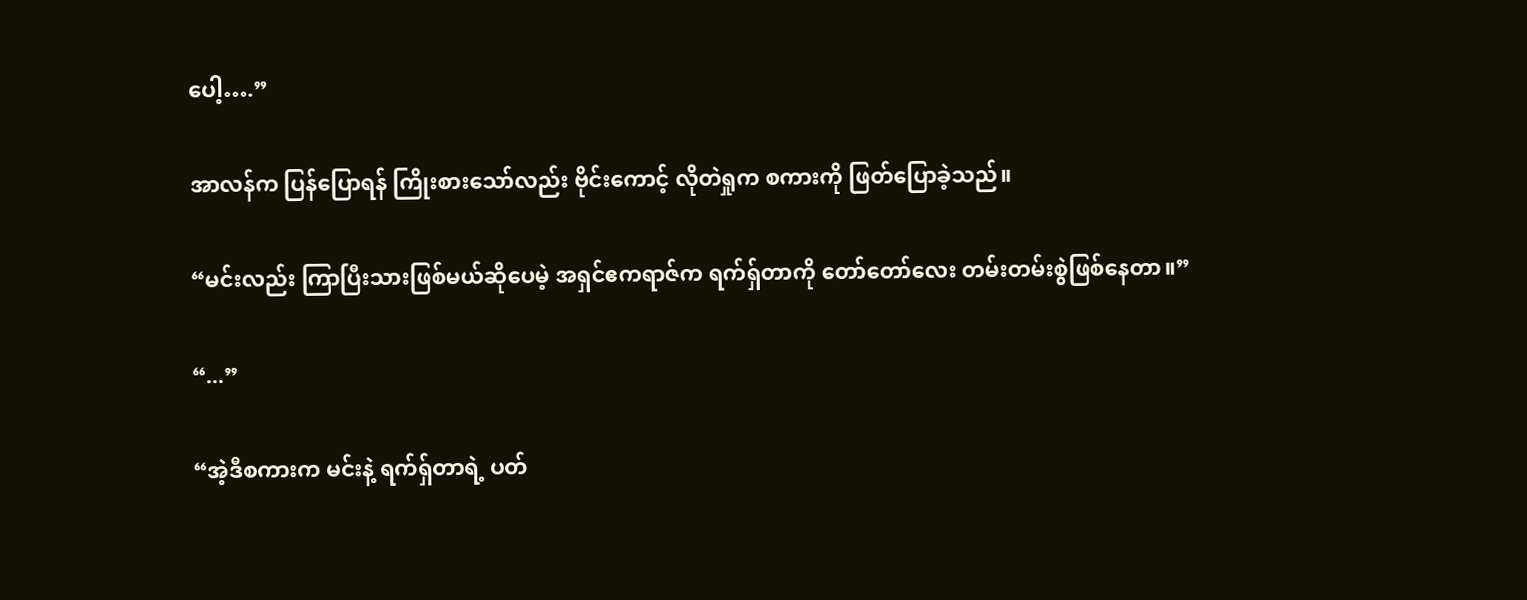ပေါ့….”

အာလန်က ပြန်ပြောရန် ကြိုးစားသော်လည်း ဗိုင်းကောင့် လိုတဲရှုက စကားကို ဖြတ်ပြောခဲ့သည်။

“မင်းလည်း ကြာပြီးသားဖြစ်မယ်ဆိုပေမဲ့ အရှင်ဧကရာဇ်က ရက်ရှ်တာကို တော်တော်လေး တမ်းတမ်းစွဲဖြစ်နေတာ။”

“...”

“အဲ့ဒီစကားက မင်းနဲ့ ရက်ရှ်တာရဲ့ ပတ်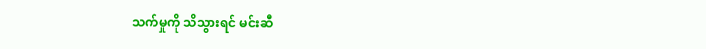သက်မှုကို သိသွားရင် မင်းဆီ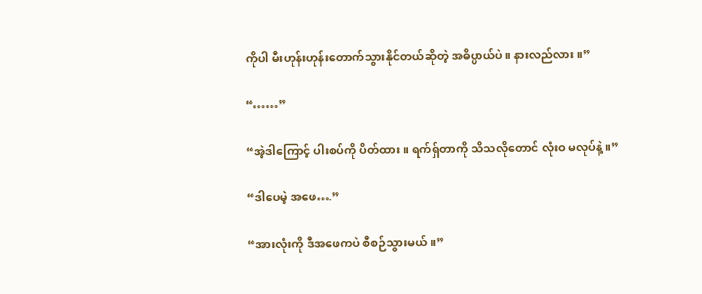ကိုပါ မီးဟုန်းဟုန်းတောက်သွားနိုင်တယ်ဆိုတဲ့ အဓိပ္ပာယ်ပဲ။ နားလည်လား။”

“……”

“အဲ့ဒါကြောင့် ပါးစပ်ကို ပိတ်ထား။ ရက်ရှ်တာကို သိသလိုတောင် လုံးဝ မလုပ်နဲ့။”

“ဒါပေမဲ့ အဖေ….”

“အားလုံးကို ဒီအဖေကပဲ စီစဉ်သွားမယ်။”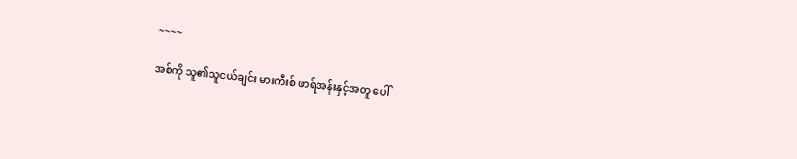~~~~

အစ်ကို သူ၏သူငယ်ချင်း မားကီးစ် ဖာရ်အန်းနှင့်အတူ ပေါ်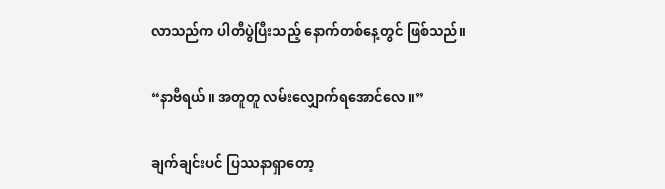လာသည်က ပါတီပွဲပြီးသည့် နောက်တစ်နေ့တွင် ဖြစ်သည်။

“နာဗီရယ်။ အတူတူ လမ်းလျှောက်ရအောင်လေ။”

ချက်ချင်းပင် ပြဿနာရှာတော့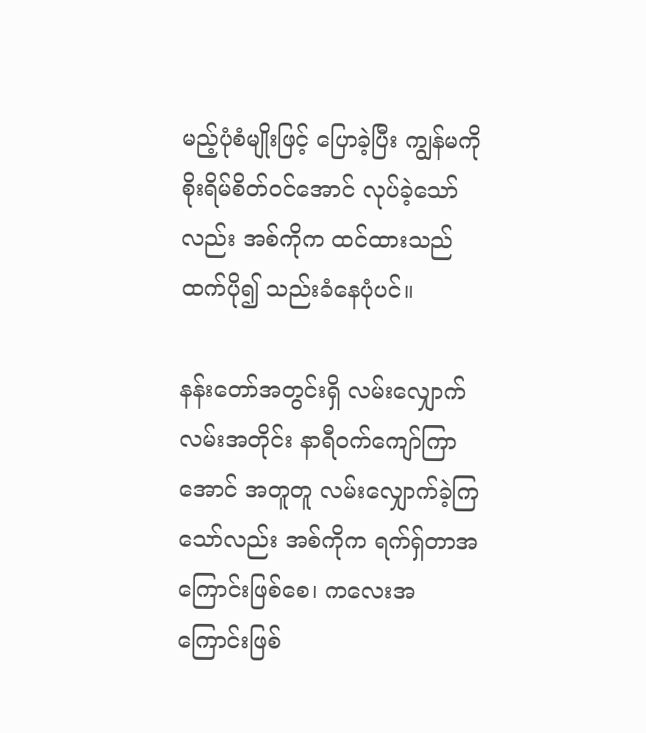မည့်ပုံစံမျိုးဖြင့် ပြောခဲ့ပြီး ကျွန်မကို စိုးရိမ်စိတ်ဝင်အောင် လုပ်ခဲ့သော်လည်း အစ်ကိုက ထင်ထားသည်ထက်ပို၍ သည်းခံနေပုံပင်။

နန်းတော်အတွင်းရှိ လမ်းလျှောက်လမ်းအတိုင်း နာရီဝက်ကျော်ကြာအောင် အတူတူ လမ်းလျှောက်ခဲ့ကြသော်လည်း အစ်ကိုက ရက်ရှ်တာအကြောင်းဖြစ်စေ၊ ကလေးအကြောင်းဖြစ်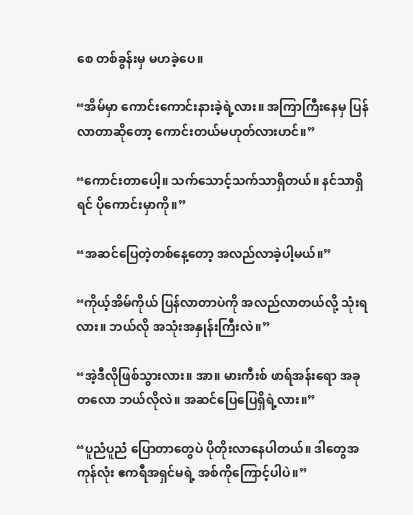စေ တစ်ခွန်းမှ မဟခဲ့ပေ။

“အိမ်မှာ ကောင်းကောင်းနားခဲ့ရဲ့လား။ အကြာကြီးနေမှ ပြန်လာတာဆိုတော့ ကောင်းတယ်မဟုတ်လားဟင်။”

“ကောင်းတာပေါ့။ သက်သောင့်သက်သာရှိတယ်။ နင်သာရှိရင် ပိုကောင်းမှာကို။”

“အဆင်ပြေတဲ့တစ်နေ့တော့ အလည်လာခဲ့ပါ့မယ်။”

“ကိုယ့်အိမ်ကိုယ် ပြန်လာတာပဲကို အလည်လာတယ်လို့ သုံးရလား။ ဘယ်လို အသုံးအနှုန်းကြီးလဲ။”

“အဲ့ဒီလိုဖြစ်သွားလား။ အာ။ မားကီးစ် ဖာရ်အန်းရော အခုတလော ဘယ်လိုလဲ။ အဆင်ပြေပြေရှိရဲ့လား။”

“ပူညံပူညံ ပြောတာတွေပဲ ပိုတိုးလာနေပါတယ်။ ဒါတွေအကုန်လုံး ဧကရီအရှင်မရဲ့ အစ်ကိုကြောင့်ပါပဲ။”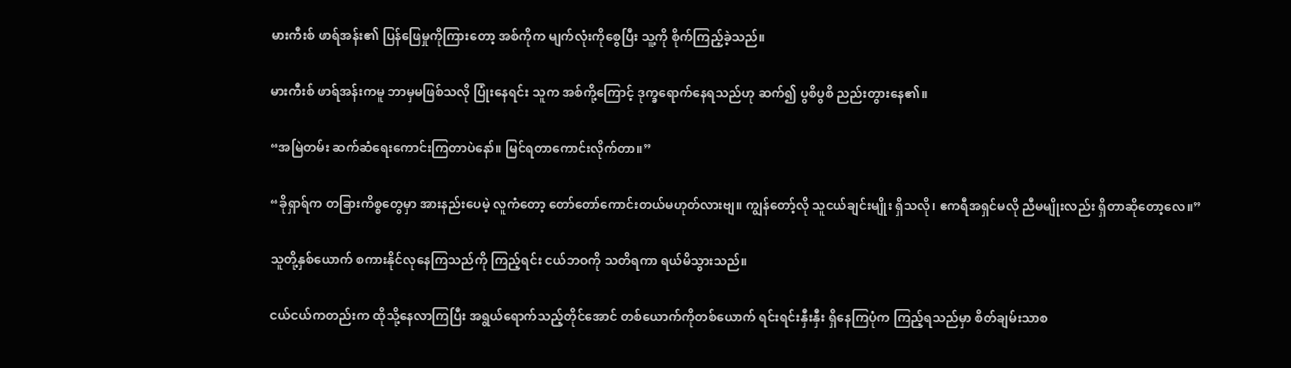မားကီးစ် ဖာရ်အန်း၏ ပြန်ဖြေမှုကိုကြားတော့ အစ်ကိုက မျက်လုံးကိုစွေပြီး သူ့ကို စိုက်ကြည့်ခဲ့သည်။

မားကီးစ် ဖာရ်အန်းကမူ ဘာမှမဖြစ်သလို ပြုံးနေရင်း သူက အစ်ကို့ကြောင့် ဒုက္ခရောက်နေရသည်ဟု ဆက်၍ ပွစိပွစိ ညည်းတွားနေ၏။

“အမြဲတမ်း ဆက်ဆံရေးကောင်းကြတာပဲနော်။ မြင်ရတာကောင်းလိုက်တာ။”

“ခိုရှာရ်က တခြားကိစ္စတွေမှာ အားနည်းပေမဲ့ လူကံတော့ တော်တော်ကောင်းတယ်မဟုတ်လားဗျ။ ကျွန်တော့်လို သူငယ်ချင်းမျိုး ရှိသလို၊ ဧကရီအရှင်မလို ညီမမျိုးလည်း ရှိတာဆိုတော့လေ။”

သူတို့နှစ်ယောက် စကားနိုင်လုနေကြသည်ကို ကြည့်ရင်း ငယ်ဘဝကို သတိရကာ ရယ်မိသွားသည်။

ငယ်ငယ်ကတည်းက ထိုသို့နေလာကြပြီး အရွယ်ရောက်သည့်တိုင်အောင် တစ်ယောက်ကိုတစ်ယောက် ရင်းရင်းနှီးနှီး ရှိနေကြပုံက ကြည့်ရသည်မှာ စိတ်ချမ်းသာစ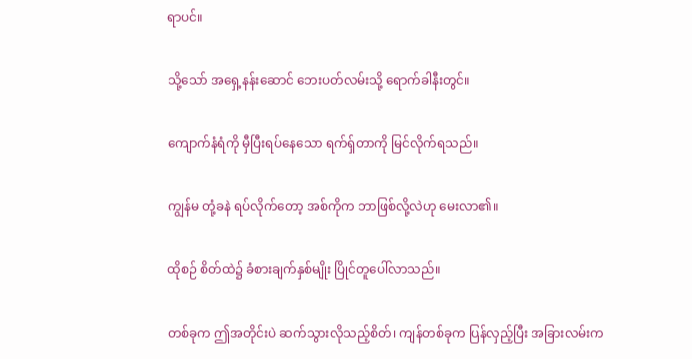ရာပင်။

သို့သော် အရှေ့နန်းဆောင် ဘေးပတ်လမ်းသို့ ရောက်ခါနီးတွင်။

ကျောက်နံရံကို မှီပြီးရပ်နေသော ရက်ရှ်တာကို မြင်လိုက်ရသည်။

ကျွန်မ တုံ့ခနဲ ရပ်လိုက်တော့ အစ်ကိုက ဘာဖြစ်လို့လဲဟု မေးလာ၏။

ထိုစဉ် စိတ်ထဲ၌ ခံစားချက်နှစ်မျိုး ပြိုင်တူပေါ်လာသည်။

တစ်ခုက ဤအတိုင်းပဲ ဆက်သွားလိုသည့်စိတ်၊ ကျန်တစ်ခုက ပြန်လှည့်ပြီး အခြားလမ်းက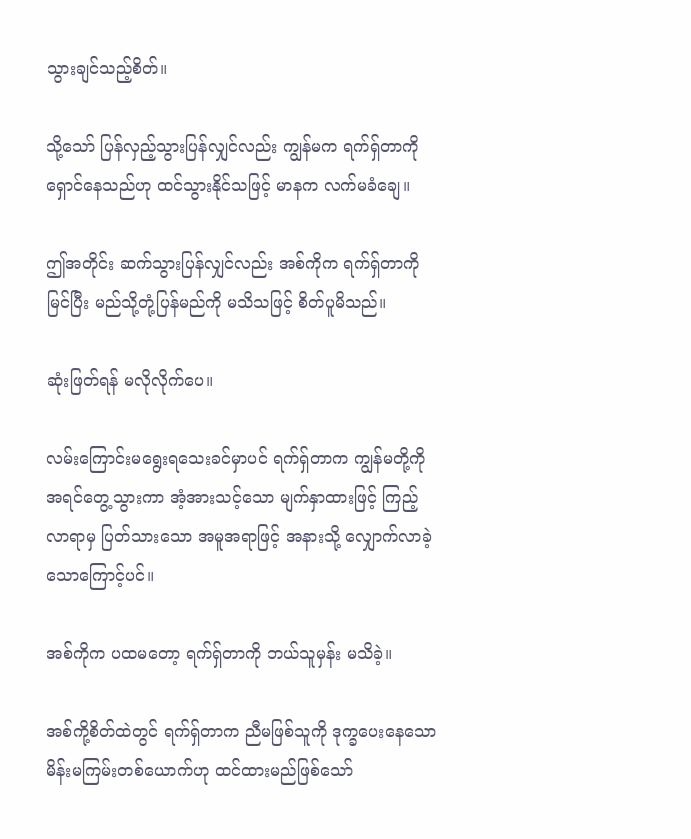သွားချင်သည့်စိတ်။

သို့သော် ပြန်လှည့်သွားပြန်လျှင်လည်း ကျွန်မက ရက်ရှ်တာကို ရှောင်နေသည်ဟု ထင်သွားနိုင်သဖြင့် မာနက လက်မခံချေ။

ဤအတိုင်း ဆက်သွားပြန်လျှင်လည်း အစ်ကိုက ရက်ရှ်တာကို မြင်ပြီး မည်သို့တုံ့ပြန်မည်ကို မသိသဖြင့် စိတ်ပူမိသည်။

ဆုံးဖြတ်ရန် မလိုလိုက်ပေ။

လမ်းကြောင်းမရွေးရသေးခင်မှာပင် ရက်ရှ်တာက ကျွန်မတို့ကို အရင်တွေ့သွားကာ အံ့အားသင့်သော မျက်နှာထားဖြင့် ကြည့်လာရာမှ ပြတ်သားသော အမူအရာဖြင့် အနားသို့ လျှောက်လာခဲ့သောကြောင့်ပင်။

အစ်ကိုက ပထမတော့ ရက်ရှ်တာကို ဘယ်သူမှန်း မသိခဲ့။

အစ်ကို့စိတ်ထဲတွင် ရက်ရှ်တာက ညီမဖြစ်သူကို ဒုက္ခပေးနေသော မိန်းမကြမ်းတစ်ယောက်ဟု ထင်ထားမည်ဖြစ်သော်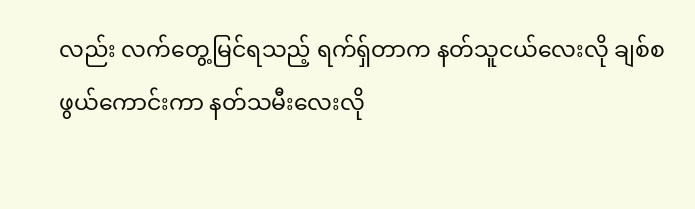လည်း လက်တွေ့မြင်ရသည့် ရက်ရှ်တာက နတ်သူငယ်လေးလို ချစ်စဖွယ်ကောင်းကာ နတ်သမီးလေးလို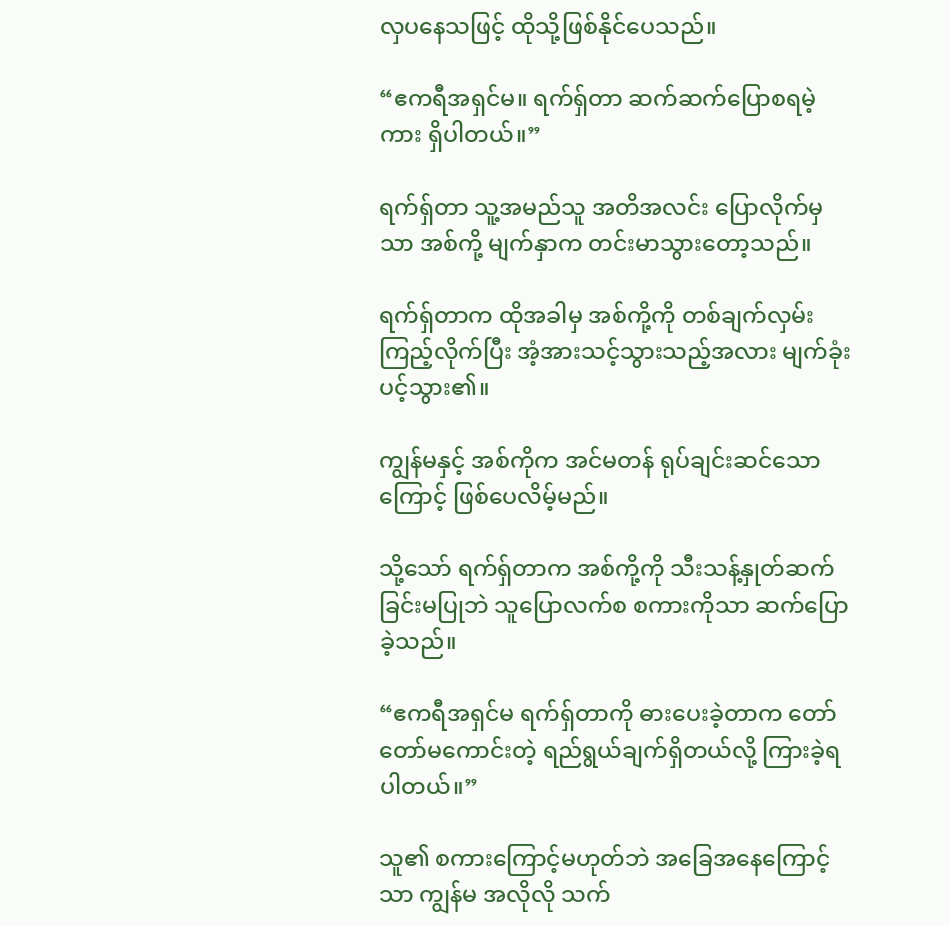လှပနေသဖြင့် ထိုသို့ဖြစ်နိုင်ပေသည်။

“ဧကရီအရှင်မ။ ရက်ရှ်တာ ဆက်ဆက်ပြောစရမဲ့ကား ရှိပါတယ်။”

ရက်ရှ်တာ သူ့အမည်သူ အတိအလင်း ပြောလိုက်မှသာ အစ်ကို့ မျက်နှာက တင်းမာသွားတော့သည်။

ရက်ရှ်တာက ထိုအခါမှ အစ်ကို့ကို တစ်ချက်လှမ်းကြည့်လိုက်ပြီး အံ့အားသင့်သွားသည့်အလား မျက်ခုံးပင့်သွား၏။

ကျွန်မနှင့် အစ်ကိုက အင်မတန် ရုပ်ချင်းဆင်သောကြောင့် ဖြစ်ပေလိမ့်မည်။

သို့သော် ရက်ရှ်တာက အစ်ကို့ကို သီးသန့်နှုတ်ဆက်ခြင်းမပြုဘဲ သူပြောလက်စ စကားကိုသာ ဆက်ပြောခဲ့သည်။

“ဧကရီအရှင်မ ရက်ရှ်တာကို ဓားပေးခဲ့တာက တော်တော်မကောင်းတဲ့ ရည်ရွယ်ချက်ရှိတယ်လို့ ကြားခဲ့ရပါတယ်။”

သူ၏ စကားကြောင့်မဟုတ်ဘဲ အခြေအနေကြောင့်သာ ကျွန်မ အလိုလို သက်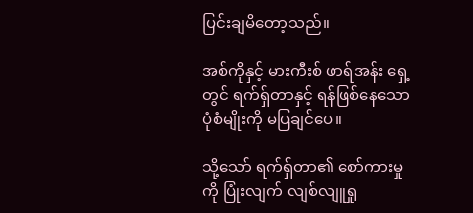ပြင်းချမိတော့သည်။

အစ်ကိုနှင့် မားကီးစ် ဖာရ်အန်း ရှေ့တွင် ရက်ရှ်တာနှင့် ရန်ဖြစ်နေသော ပုံစံမျိုးကို မပြချင်ပေ။

သို့သော် ရက်ရှ်တာ၏ စော်ကားမှုကို ပြုံးလျက် လျစ်လျူရှု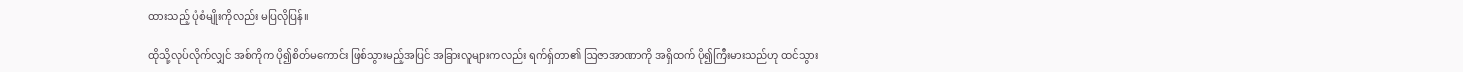ထားသည့် ပုံစံမျိုးကိုလည်း မပြလိုပြန်။

ထိုသို့လုပ်လိုက်လျှင် အစ်ကိုက ပို၍စိတ်မကောင်း ဖြစ်သွားမည့်အပြင် အခြားလူများကလည်း ရက်ရှ်တာ၏ ဩဇာအာဏာကို အရှိထက် ပို၍ကြီးမားသည်ဟု ထင်သွား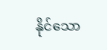နိုင်သော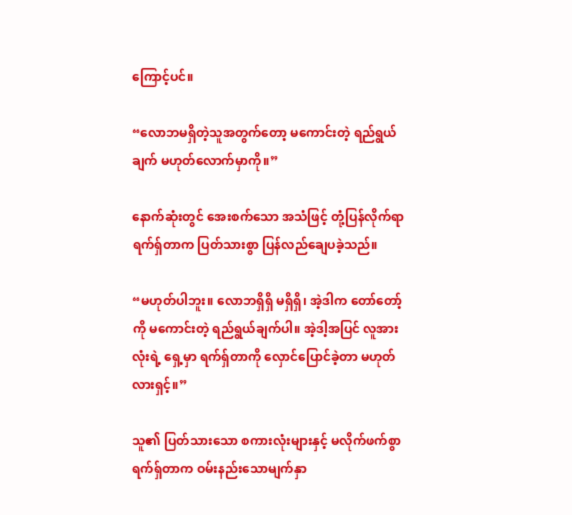ကြောင့်ပင်။

“လောဘမရှိတဲ့သူအတွက်တော့ မကောင်းတဲ့ ရည်ရွယ်ချက် မဟုတ်လောက်မှာကို။”

နောက်ဆုံးတွင် အေးစက်သော အသံဖြင့် တုံ့ပြန်လိုက်ရာ ရက်ရှ်တာက ပြတ်သားစွာ ပြန်လည်ချေပခဲ့သည်။

“မဟုတ်ပါဘူး။ လောဘရှိရှိ မရှိရှိ၊ အဲ့ဒါက တော်တော့်ကို မကောင်းတဲ့ ရည်ရွယ်ချက်ပါ။ အဲ့ဒါ့အပြင် လူအားလုံးရဲ့ ရှေ့မှာ ရက်ရှ်တာကို လှောင်ပြောင်ခဲ့တာ မဟုတ်လားရှင့်။”

သူ၏ ပြတ်သားသော စကားလုံးများနှင့် မလိုက်ဖက်စွာ ရက်ရှ်တာက ဝမ်းနည်းသောမျက်နှာ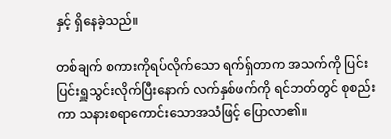နှင့် ရှိနေခဲ့သည်။

တစ်ချက် စကားကိုရပ်လိုက်သော ရက်ရှ်တာက အသက်ကို ပြင်းပြင်းရှူသွင်းလိုက်ပြီးနောက် လက်နှစ်ဖက်ကို ရင်ဘတ်တွင် စုစည်းကာ သနားစရာကောင်းသောအသံဖြင့် ပြောလာ၏။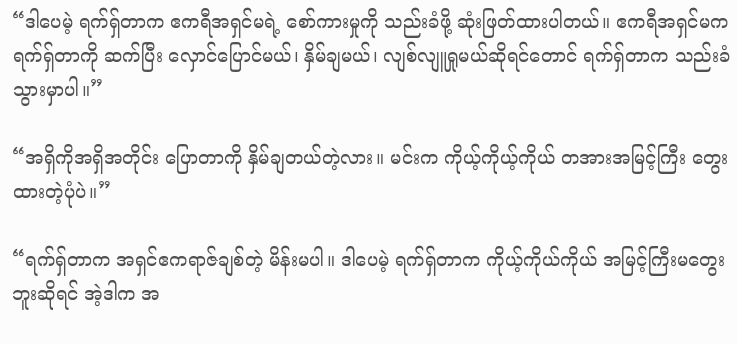“ဒါပေမဲ့ ရက်ရှ်တာက ဧကရီအရှင်မရဲ့ စော်ကားမှုကို သည်းခံဖို့ ဆုံးဖြတ်ထားပါတယ်။ ဧကရီအရှင်မက ရက်ရှ်တာကို ဆက်ပြီး လှောင်ပြောင်မယ်၊ နှိမ်ချမယ်၊ လျစ်လျူရှုမယ်ဆိုရင်တောင် ရက်ရှ်တာက သည်းခံသွားမှာပါ။”

“အရှိကိုအရှိအတိုင်း ပြောတာကို နှိမ်ချတယ်တဲ့လား။ မင်းက ကိုယ့်ကိုယ့်ကိုယ် တအားအမြင့်ကြီး တွေးထားတဲ့ပုံပဲ။”

“ရက်ရှ်တာက အရှင်ဧကရာဇ်ချစ်တဲ့ မိန်းမပါ။ ဒါပေမဲ့ ရက်ရှ်တာက ကိုယ့်ကိုယ်ကိုယ် အမြင့်ကြီးမတွေးဘူးဆိုရင် အဲ့ဒါက အ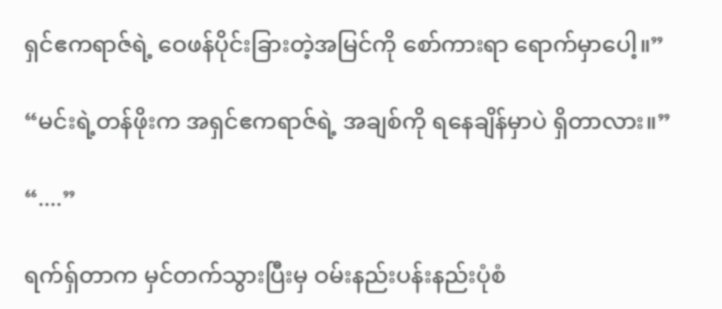ရှင်ဧကရာဇ်ရဲ့ ဝေဖန်ပိုင်းခြားတဲ့အမြင်ကို စော်ကားရာ ရောက်မှာပေါ့။”

“မင်းရဲ့တန်ဖိုးက အရှင်ဧကရာဇ်ရဲ့ အချစ်ကို ရနေချိန်မှာပဲ ရှိတာလား။”

“....”

ရက်ရှ်တာက မှင်တက်သွားပြီးမှ ဝမ်းနည်းပန်းနည်းပုံစံ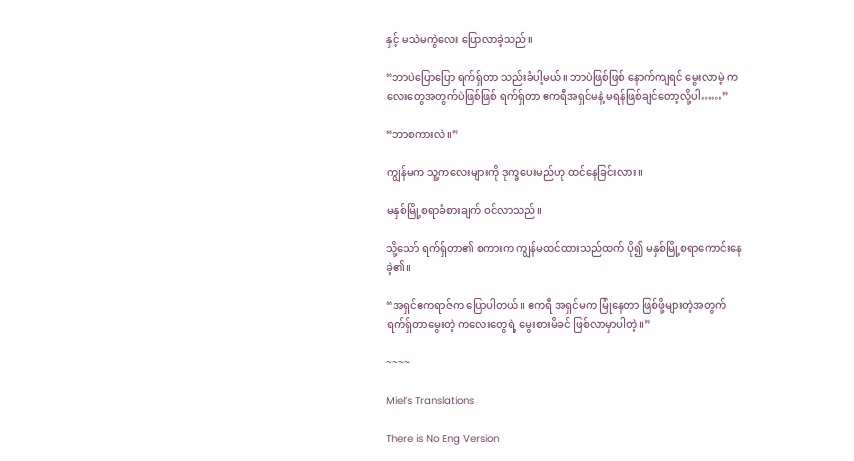နှင့် မသဲမကွဲလေး ပြောလာခဲ့သည်။

“ဘာပဲပြောပြော ရက်ရှ်တာ သည်းခံပါ့မယ်။ ဘာပဲဖြစ်ဖြစ် နောက်ကျရင် မွေးလာမဲ့ ကလေးတွေအတွက်ပဲဖြစ်ဖြစ် ရက်ရှ်တာ ဧကရီအရှင်မနဲ့ မရန်ဖြစ်ချင်တော့လို့ပါ……”

“ဘာစကားလဲ။”

ကျွန်မက သူ့ကလေးများကို ဒုက္ခပေးမည်ဟု ထင်နေခြင်းလား။

မနှစ်မြို့စရာခံစားချက် ဝင်လာသည်။

သို့သော် ရက်ရှ်တာ၏ စကားက ကျွန်မထင်ထားသည်ထက် ပို၍ မနှစ်မြို့စရာကောင်းနေခဲ့၏။

“အရှင်ဧကရာဇ်က ပြောပါတယ်။ ဧကရီ အရှင်မက မြုံနေတာ ဖြစ်ဖို့များတဲ့အတွက် ရက်ရှ်တာမွေးတဲ့ ကလေးတွေရဲ့ မွေးစားမိခင် ဖြစ်လာမှာပါတဲ့။”

~~~~

Miel’s Translations

There is No Eng Version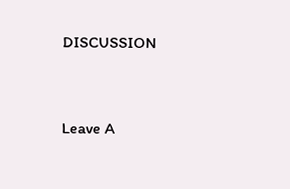DISCUSSION


Leave A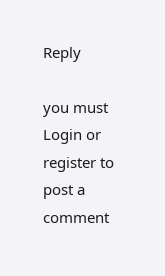Reply

you must Login or register to post a comment